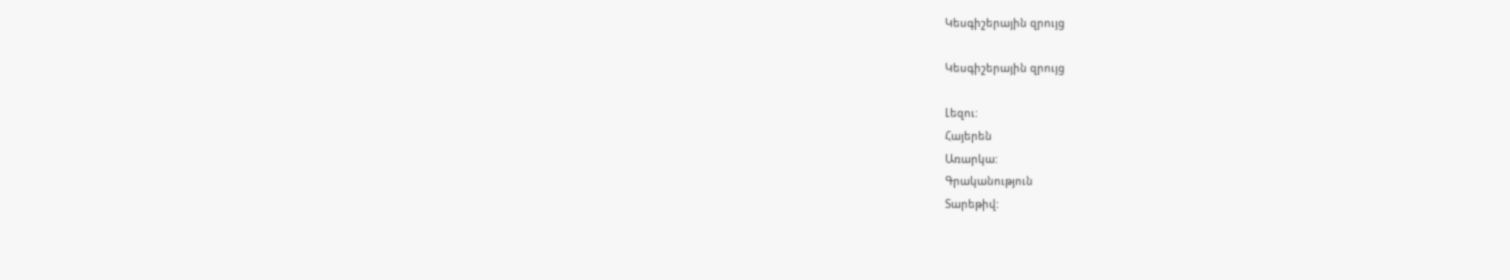Կեսգիշերային զրույց

Կեսգիշերային զրույց

Լեզու:
Հայերեն
Առարկա:
Գրականություն
Տարեթիվ: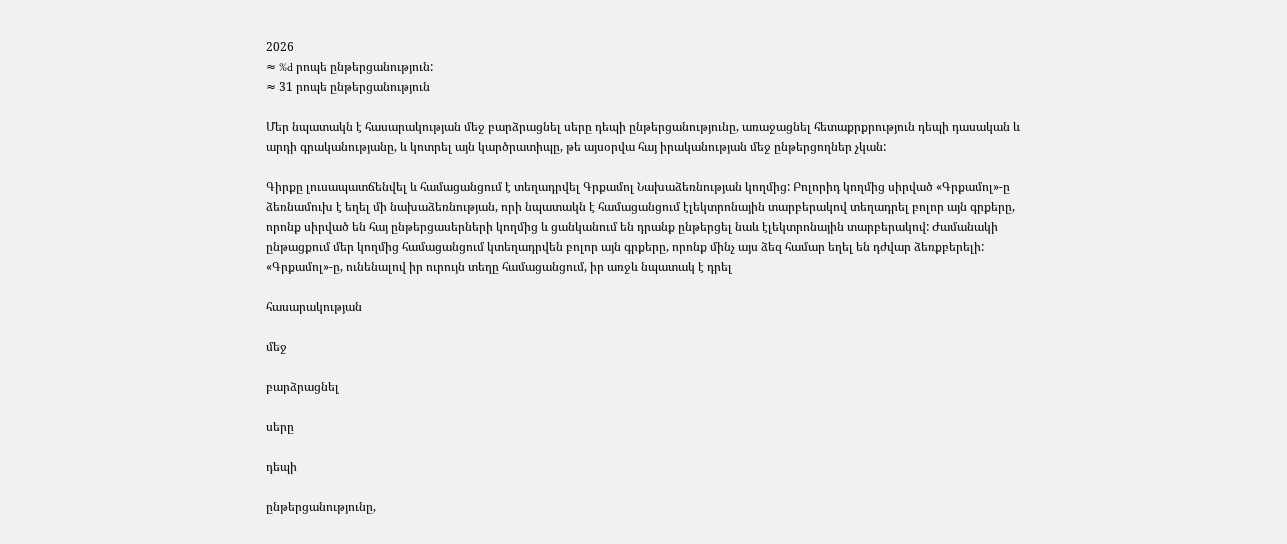2026
≈ %d րոպե ընթերցանություն:
≈ 31 րոպե ընթերցանություն

Մեր նպատակն է հասարակության մեջ բարձրացնել սերը դեպի ընթերցանությունը, առաջացնել հետաքրքրություն դեպի դասական և արդի գրականությանը, և կոտրել այն կարծրատիպը, թե այսօրվա հայ իրականության մեջ ընթերցողներ չկան:

Գիրքը լուսապատճենվել և համացանցում է տեղադրվել Գրքամոլ Նախաձեռնության կողմից: Բոլորիդ կողմից սիրված «Գրքամոլ»-ը ձեռնամուխ է եղել մի նախաձեռնության, որի նպատակն է համացանցում էլեկտրոնային տարբերակով տեղադրել բոլոր այն գրքերը, որոնք սիրված են հայ ընթերցասերների կողմից և ցանկանում են դրանք ընթերցել նաև էլեկտրոնային տարբերակով: Ժամանակի ընթացքում մեր կողմից համացանցում կտեղադրվեն բոլոր այն գրքերը, որոնք մինչ այս ձեզ համար եղել են դժվար ձեռքբերելի: «Գրքամոլ»-ը, ունենալով իր ուրույն տեղը համացանցում, իր առջև նպատակ է դրել

հասարակության

մեջ

բարձրացնել

սերը

դեպի

ընթերցանությունը,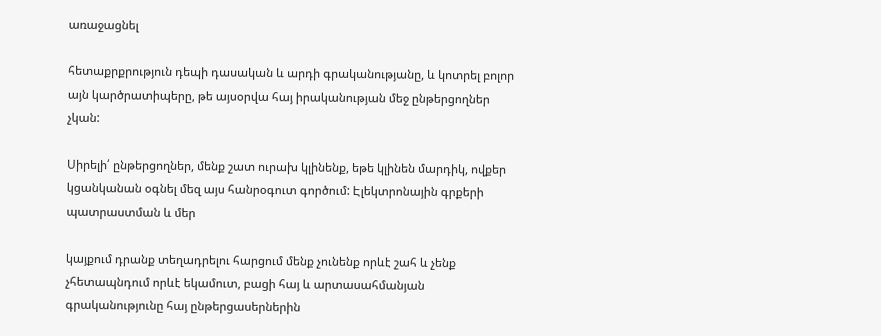առաջացնել

հետաքրքրություն դեպի դասական և արդի գրականությանը, և կոտրել բոլոր այն կարծրատիպերը, թե այսօրվա հայ իրականության մեջ ընթերցողներ չկան:

Սիրելի՛ ընթերցողներ, մենք շատ ուրախ կլինենք, եթե կլինեն մարդիկ, ովքեր կցանկանան օգնել մեզ այս հանրօգուտ գործում: Էլեկտրոնային գրքերի պատրաստման և մեր

կայքում դրանք տեղադրելու հարցում մենք չունենք որևէ շահ և չենք չհետապնդում որևէ եկամուտ, բացի հայ և արտասահմանյան գրականությունը հայ ընթերցասերներին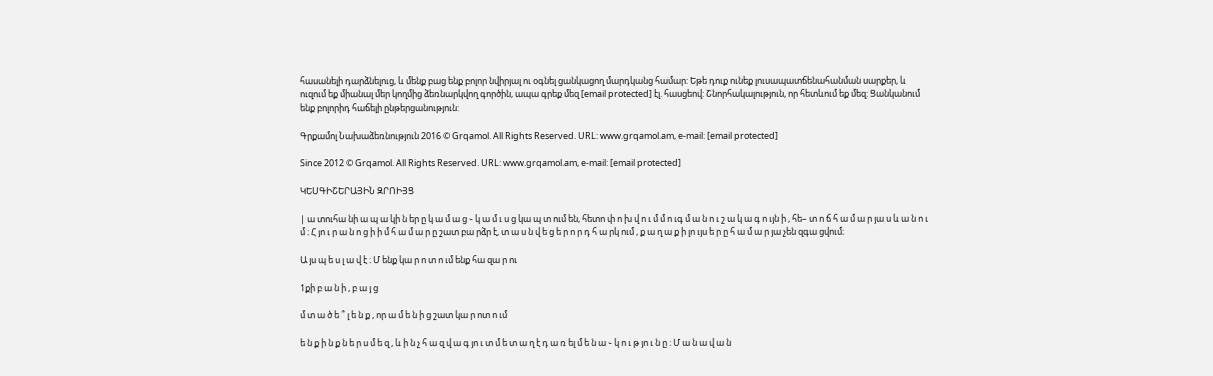հասանելի դարձնելուց, և մենք բաց ենք բոլոր նվիրյալ ու օգնել ցանկացող մարդկանց համար: Եթե դուք ունեք լուսապատճենահանման սարքեր, և ուզում եք միանալ մեր կողմից ձեռնարկվող գործին, ապա գրեք մեզ [email protected] էլ. հասցեով: Շնորհակալություն, որ հետևում եք մեզ: Ցանկանում ենք բոլորիդ հաճելի ընթերցանություն:

Գրքամոլ Նախաձեռնություն 2016 © Grqamol. All Rights Reserved. URL: www.grqamol.am, e-mail: [email protected]

Since 2012 © Grqamol. All Rights Reserved. URL: www.grqamol.am, e-mail: [email protected]

ԿԵՍԳԻՇԵՐԱՅԻՆ ԶՐՈԻՅՑ

| ա տուհա նի ա պ ա կի ն եր ը կ ա մ ա ց ֊ կ ա մ ւ ս ց կա պ տ ում են, հետո փ ո խ վ ո ւ մ մ ո ւգ մ ա ն ո ւ շ ա կ ա գ ո ւյն ի , հե– տ ո ճ հ ա մ ա ր յա ս և ա ն ո ւ մ ։ Հ յո ւ ր ա ն ո ց ի ի մ հ ա մ ա ր ը շատ բա րձր է, տ ա ս ն վ ե ց ե ր ո ր դ հ ա րկ ում , ք ա ղ ա ք ի լո ւյս ե ր ը հ ա մ ա ր յա չեն զգա ցվում։

Ա յս պ ե ս լ ա վ է ։ Մ ենք կա ր ո տ ո ւմ ենք հա զա ր ու

1քի բ ա ն ի , բ ա յ ց

մ տ ա ծ ե ՞ լ ե ն ք , որ ա մ ե ն ի ց շատ կա ր ոտ ո ւմ

ե ն ք ի ն ք ն ե ր ս մ ե զ , և ի ն չ հ ա զ վ ա գ յո ւ տ մ ե տ ա ղ է դ ա ռ ել մ ե ն ա ֊ կ ո ւ թ յո ւ ն ը ։ Մ ա ն ա վ ա ն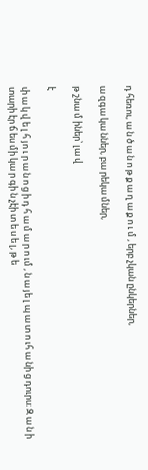դ հեռու, ա ն ծ ա ն ո թ ք ա ղ ա ք ո ւ մ , երբ չկան ընկերներ,

ա զգա կա ններ, բա րեկա մներ,

թ շնա մ իներ՝ լա վ

է

փ ա կ վ ե լ հ յո ւ ր ա ն ո ց ի դ հ ա մ ա ր ո ւմ , ն ա յե լ պ ա տ ո ւհ ա նի ց դուրս։ Զ ա ն ի տարի էր ճ ես մի կա ր գի ն չէի տ ե ս ե լ, թ ե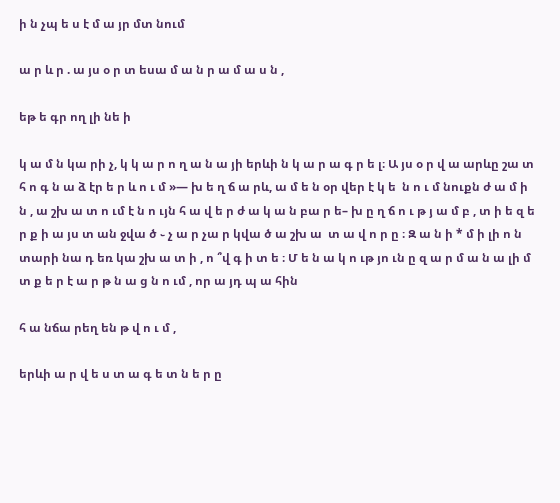ի ն չպ ե ս է մ ա յր մտ նում

ա ր և ր . ա յս օ ր տ եսա մ ա ն ր ա մ ա ս ն ,

եթ ե գր ող լի նե ի

կ ա մ ն կա րի չ, կ կ ա ր ո ղ ա ն ա յի երևի ն կ ա ր ա գ ր ե լ։ Ա յս օ ր վ ա արևը շա տ հ ո գ ն ա ձ էր ե ր և ո ւ մ »— խ ե ղ ճ ա րև, ա մ ե ն օր վեր է կ ե  ն ո ւ մ նուքն ժ ա մ ի ն , ա շխ ա տ ո ւմ է ն ո ւյն հ ա վ ե ր ժ ա կ ա ն բա ր ե– խ ը ղ ճ ո ւ թ յ ա մ բ , տ ի ե զ ե ր ք ի ա յս տ ան ջվա ծ ֊ չ ա ր չա ր կվա ծ ա շխ ա  տ ա վ ո ր ը ։ Զ ա ն ի * մ ի լի ո ն տարի նա դ եռ կա շխ ա տ ի , ո ՞վ գ ի տ ե ։ Մ ե ն ա կ ո ւթ յո ւն ը զ ա ր մ ա ն ա լի մ տ ք ե ր է ա ր թ ն ա ց ն ո ւմ , որ ա յդ պ ա հին

հ ա նճա րեղ են թ վ ո ւ մ ,

երևի ա ր վ ե ս տ ա գ ե տ ն ե ր ը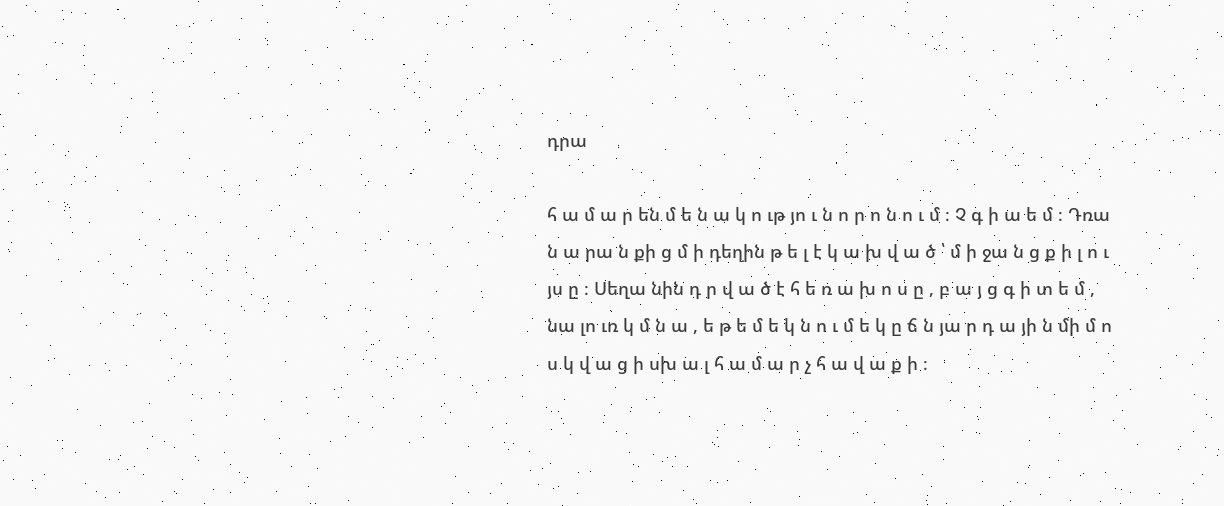դրա

հ ա մ ա ր են մ ե ն ա կ ո ւթ յո ւ ն ո ր ո ն ո ւ մ ։ Չ գ ի ա ե մ ։ Դռա ն ա րա ն քի ց մ ի դեղին թ ե լ է կ ա խ վ ա ծ ՝ մ ի ջա ն ց ք ի լ ո ւ յս ը ։ Սեղա նին դ ր վ ա ծ է հ ե ռ ա խ ո ս ը , բ ա յ ց գ ի տ ե մ , նա լո ւռ կ մ ն ա , ե թ ե մ ե կ ն ո ւ մ ե կ ը ճ ն յա ր դ ա յի ն մի մ ո ս կ վ ա ց ի սխ ա լ հ ա մ ա ր չ հ ա վ ա ք ի ։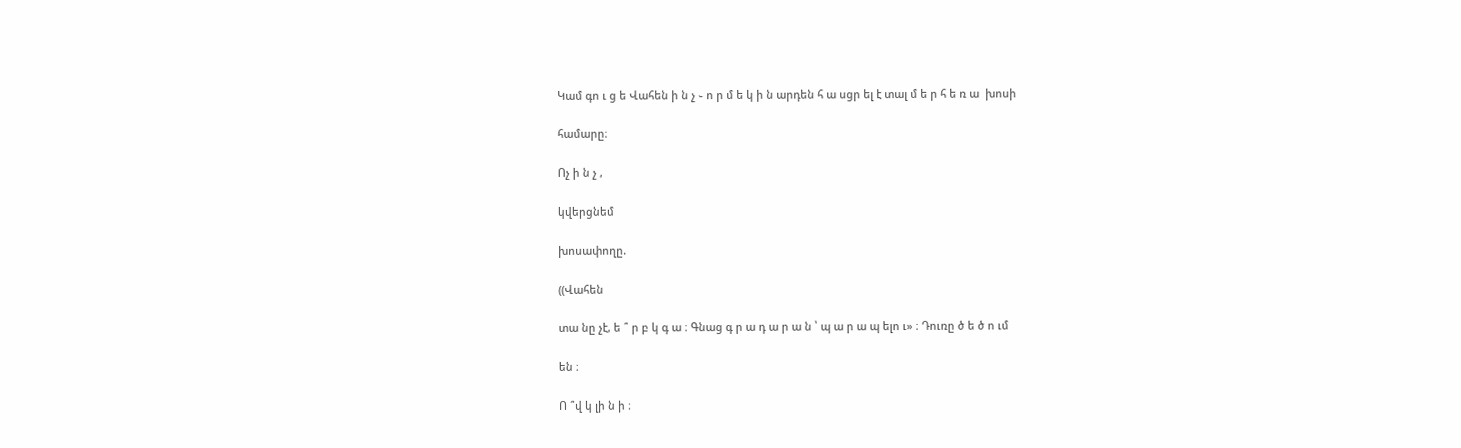Կամ գո ւ ց ե Վահեն ի ն չ ֊ ո ր մ ե կ ի ն արդեն հ ա սցր ել է տալ մ ե ր հ ե ռ ա  խոսի

համարը։

Ոչ ի ն չ ,

կվերցնեմ

խոսափողը.

((Վահեն

տա նը չէ, ե ՞ ր բ կ գ ա ։ Գնաց գ ր ա դ ա ր ա ն ՝ պ ա ր ա պ ելո ւ» ։ Դուռը ծ ե ծ ո ւմ

են ։

Ո ՞վ կ լի ն ի ։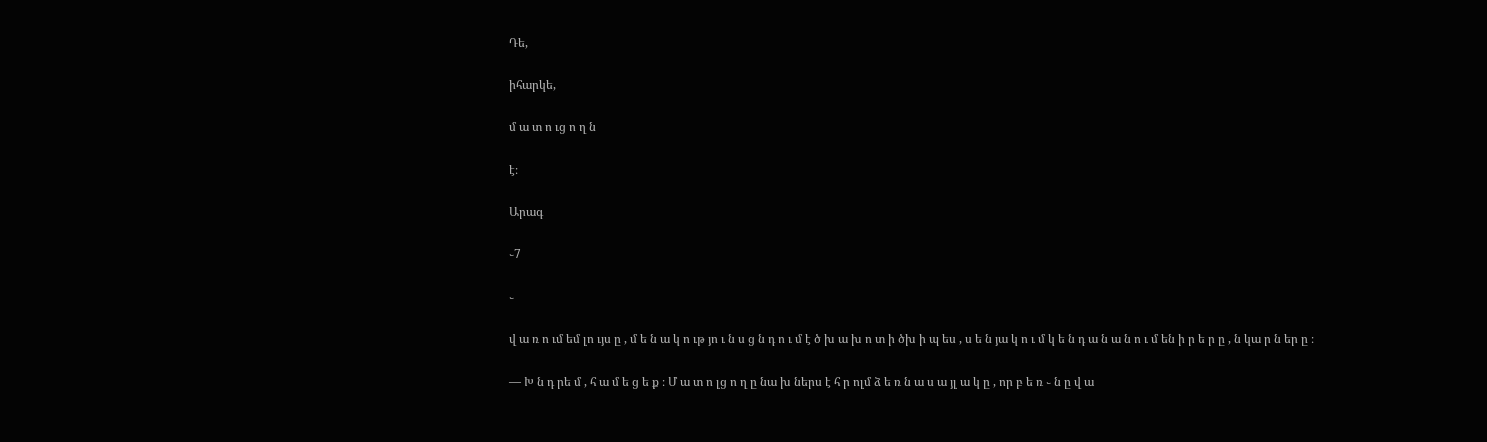Դե,

իհարկե,

մ ա տ ո ւց ո ղ ն

է։

Արագ

֊7

֊

վ ա ռ ո ւմ եմ լո ւյս ը , մ ե ն ա կ ո ւթ յո ւ ն ս ց ն դ ո ւ մ է ծ խ ա խ ո տ ի ծխ ի պ ես , ս ե ն յա կ ո ւ մ կ ե ն դ ա ն ա ն ո ւ մ են ի ր ե ր ը , ն կա ր ն եր ը ։

— Խ ն դ րե մ , հ ա մ ե ց ե ք ։ Մ ա տ ո լց ո ղ ը նա խ ներս է հ ր ոլմ ձ ե ռ ն ա ս ա յլ ա կ ը , որ բ ե ռ ֊ ն ը վ ա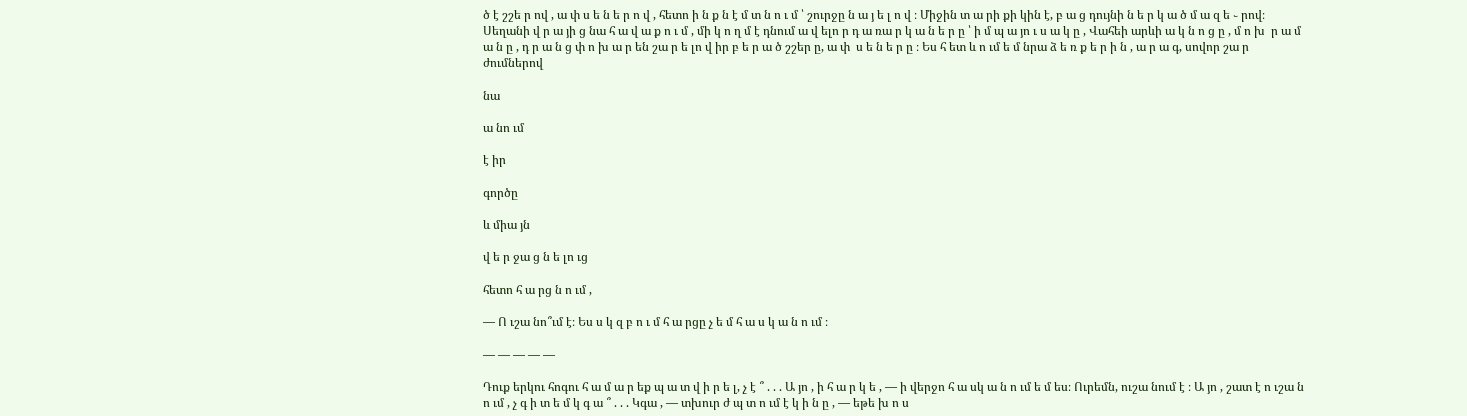ծ է շշե ր ով , ա փ ս ե ն ե ր ո վ , հետո ի ն ք ն է մ տ ն ո ւ մ ՝ շուրջը ն ա յ ե լ ո վ ։ Միջին տ ա րի քի կին է, բ ա ց դույնի ն ե ր կ ա ծ մ ա զ ե ֊ րով։ Սեղանի վ ր ա յի ց նա հ ա վ ա ք ո ւ մ , մի կ ո ղ մ է դնում ա վ ելո ր դ ա ռա ր կ ա ն ե ր ը ՝ ի մ պ ա յո ւ ս ա կ ը , Վահեի արևի ա կ ն ո ց ը , մ ո խ  ր ա մ ա ն ը , դ ր ա ն ց փ ո խ ա ր են շա ր ե լո վ իր բ ե ր ա ծ շշեր ը, ա փ  ս ե ն ե ր ը ։ Ես հ ետ և ո ւմ ե մ նրա ձ ե ռ ք ե ր ի ն , ա ր ա գ, սովոր շա ր  ժումներով

նա

ա նո ւմ

է իր

գործը

և միա յն

վ ե ր ջա ց ն ե լո ւց

հետո հ ա րց ն ո ւմ ,

— Ո ւշա նո՞ւմ է։ Ես ս կ զ բ ո ւ մ հ ա րցը չ ե մ հ ա ս կ ա ն ո ւմ ։

— — — — —

Դուք երկու հոգու հ ա մ ա ր եք պ ա տ վ ի ր ե լ, չ է ՞ . . . Ա յո , ի հ ա ր կ ե , — ի վերջո հ ա սկ ա ն ո ւմ ե մ ես։ Ուրեմն, ուշա նում է ։ Ա յո , շատ է ո ւշա ն ո ւմ , չ գ ի տ ե մ կ գ ա ՞ . . . Կգա , — տխուր ժ պ տ ո ւմ է կ ի ն ը , — եթե խ ո ս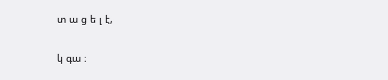տ ա ց ե լ է,

կ գա ։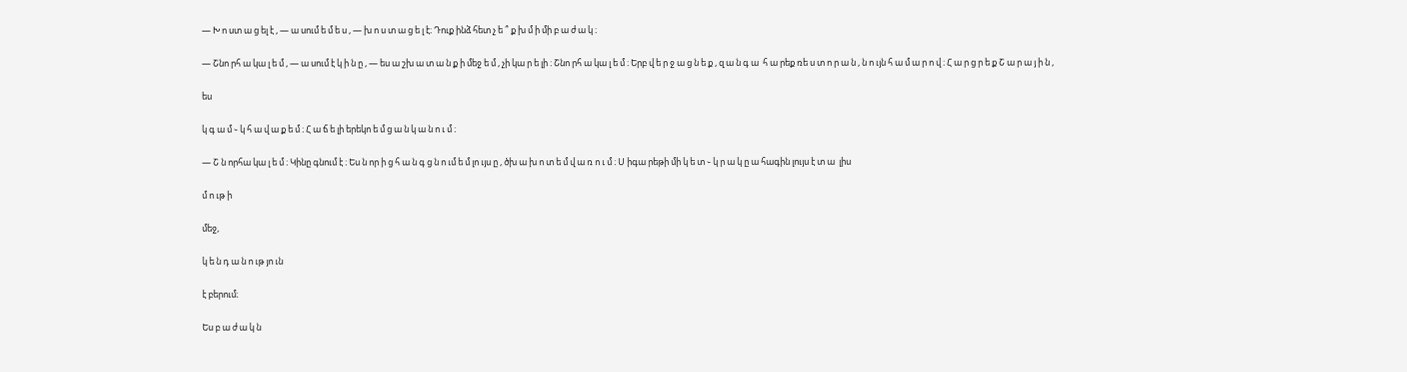— Խ ո ստ ա ց ել է , — ա սում ե մ ե ս , — խ ո ս տ ա ց ե լ է։ Դուք ինձ հետ չ ե ՞ ք խ մ ի մի բ ա ժ ա կ ։

— Շնո րհ ա կա լ ե մ , — ա սում է կ ի ն ը , — ես ա շխ ա տ ա ն ք ի մեջ ե մ , չի կա ր ե լի ։ Շնո րհ ա կա լ ե մ ։ Երբ վ ե ր ջ ա ց ն ե ք , զ ա ն գ ա  հ ա րեք ռե ս տ ո ր ա ն , ն ո ւյն հ ա մ ա ր ո վ ։ Հ ա ր ց ր ե ք Շ ա ր ա յ ի ն ,

ես

կ գ ա մ ֊ կ հ ա վ ա ք ե մ ։ Հ ա ճ ե լի երեկո ե մ ց ա ն կ ա ն ո ւ մ ։

— Շ ն որհա կա լ ե մ ։ Կինը գնում է ։ Ես ն որ ի ց հ ա ն գ ց ն ո ւմ ե մ լո ւյս ը , ծխ ա խ ո տ ե մ վ ա ռ ո ւ մ ։ Ս իգա րեթի մի կ ե տ ֊ կ ր ա կ ը ա հագին լույս է տ ա  լիս

մ ո ւթ ի

մեջ,

կ ե ն դ ա ն ո ւթ յո ւն

է բերում։

Ես բ ա ժ ա կ ն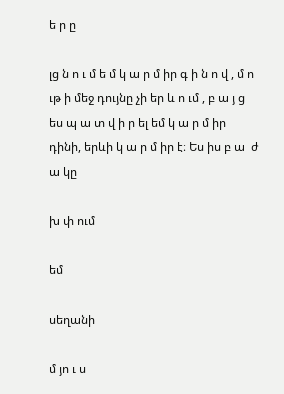ե ր ը

լց ն ո ւ մ ե մ կ ա ր մ իր գ ի ն ո վ , մ ո ւթ ի մեջ դույնը չի եր և ո ւմ , բ ա յ ց ես պ ա տ վ ի ր ել եմ կ ա ր մ իր դինի, երևի կ ա ր մ իր է։ Ես իս բ ա  ժ ա կը

խ փ ում

եմ

սեղանի

մ յո ւ ս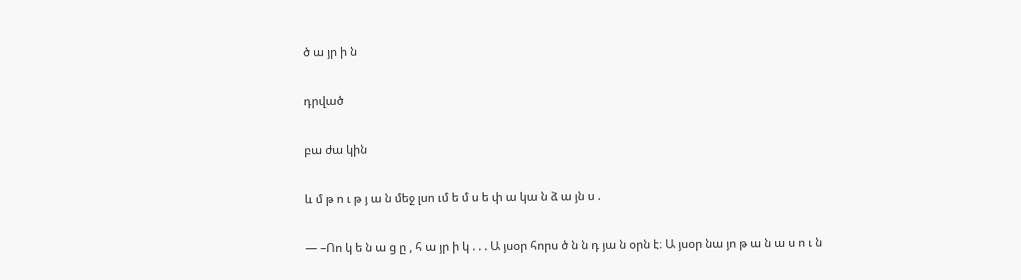ծ ա յր ի ն

դրված

բա ժա կին

և մ թ ո ւ թ յ ա ն մեջ լսո ւմ ե մ ս ե փ ա կա ն ձ ա յն ս .

— –Ոո կ ե ն ա ց ը , հ ա յր ի կ . . . Ա յսօր հորս ծ ն ն դ յա ն օրն է։ Ա յսօր նա յո թ ա ն ա ս ո ւ ն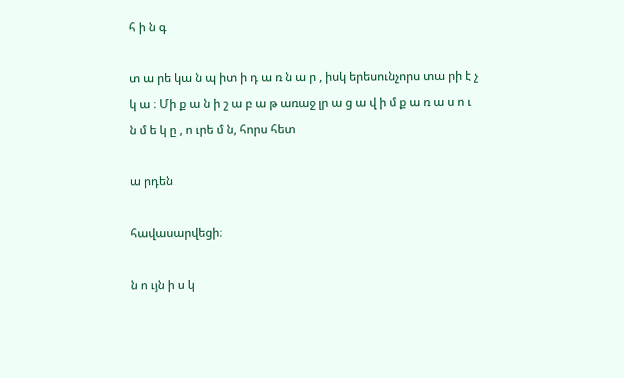հ ի ն գ

տ ա րե կա ն պ իտ ի դ ա ռ ն ա ր , իսկ երեսունչորս տա րի է չ կ ա ։ Մի ք ա ն ի շ ա բ ա թ առաջ լր ա ց ա վ ի մ ք ա ռ ա ս ո ւ ն մ ե կ ը , ո ւրե մ ն, հորս հետ

ա րդեն

հավասարվեցի։

ն ո ւյն ի ս կ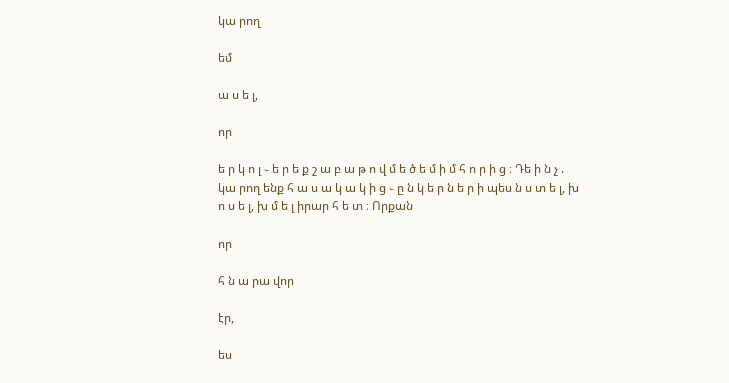կա րող

եմ

ա ս ե լ,

որ

ե ր կ ո լ ֊ ե ր ե ք շ ա բ ա թ ո վ մ ե ծ ե մ ի մ հ ո ր ի ց ։ Դե ի ն չ . կա րող ենք հ ա ս ա կ ա կ ի ց ֊ ը ն կ ե ր ն ե ր ի պես ն ս տ ե լ, խ ո ս ե լ, խ մ ե լ իրար հ ե տ ։ Որքան

որ

հ ն ա րա վոր

էր,

ես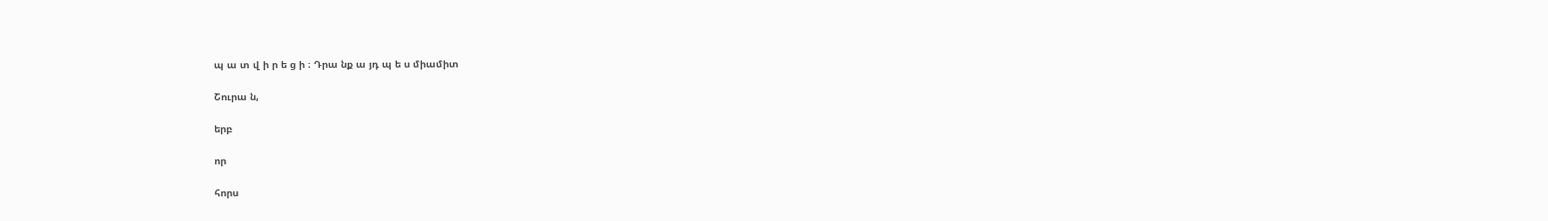պ ա տ վ ի ր ե ց ի ։ Դրա նք ա յդ պ ե ս միամիտ

Շուրա ն,

երբ

որ

հորս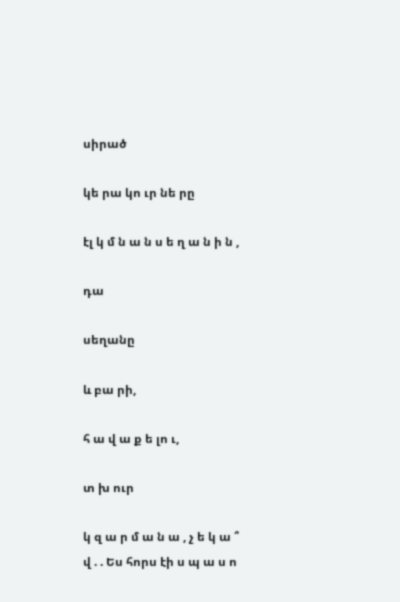սիրած

կե րա կո ւր նե րը

էլ կ մ ն ա ն ս ե ղ ա ն ի ն ,

դա

սեղանը

և բա րի,

հ ա վ ա ք ե լո ւ,

տ խ ուր

կ զ ա ր մ ա ն ա , չ ե կ ա ՞ վ . . Ես հորս էի ս պ ա ս ո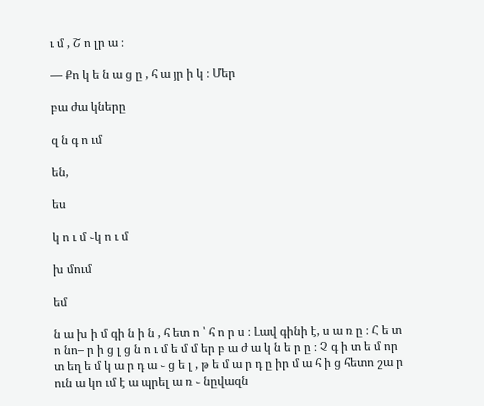ւ մ , Շ ո լր ա ։

— Քո կ ե ն ա ց ը , հ ա յր ի կ ։ Մեր

բա ժա կները

զ ն գ ո ւմ

են,

ես

կ ո ւ մ ֊կ ո ւ մ

խ մում

եմ

ն ա խ ի մ գի ն ի ն , հ ետ ո ՝ հ ո ր ս ։ Լավ գինի է, ս ա ռ ը ։ Հ ե տ ո նո– ր ի ց լ ց ն ո ւ մ ե մ մ եր բ ա ժ ա կ ն ե ր ը ։ Չ գ ի տ ե մ որ տ եղ ե մ կ ա ր դ ա ֊ ց ե լ , թ ե մ ա ր դ ը իր մ ա հ ի ց հետո շա ր ուն ա կո ւմ է ա պրել ա ռ ֊ նըվազն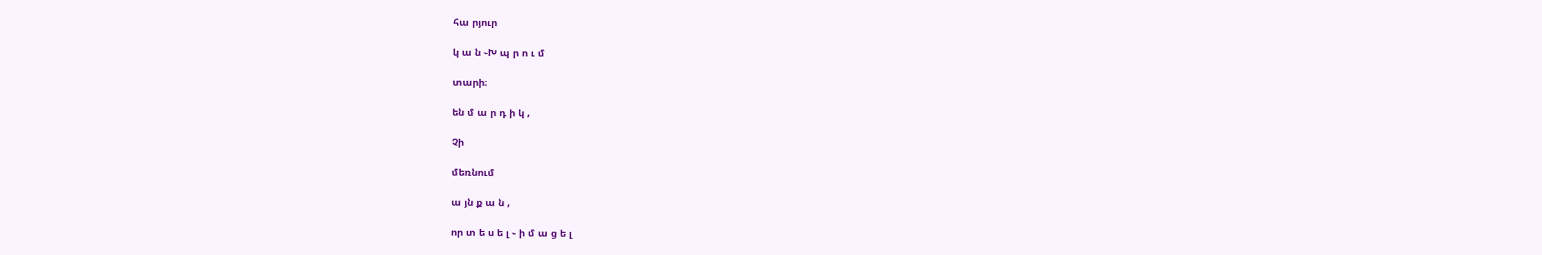հա րյուր

կ ա ն ֊Խ պ ր ո ւ մ

տարի։

են մ ա ր դ ի կ ,

Չի

մեռնում

ա յն ք ա ն ,

որ տ ե ս ե լ ֊ ի մ ա ց ե լ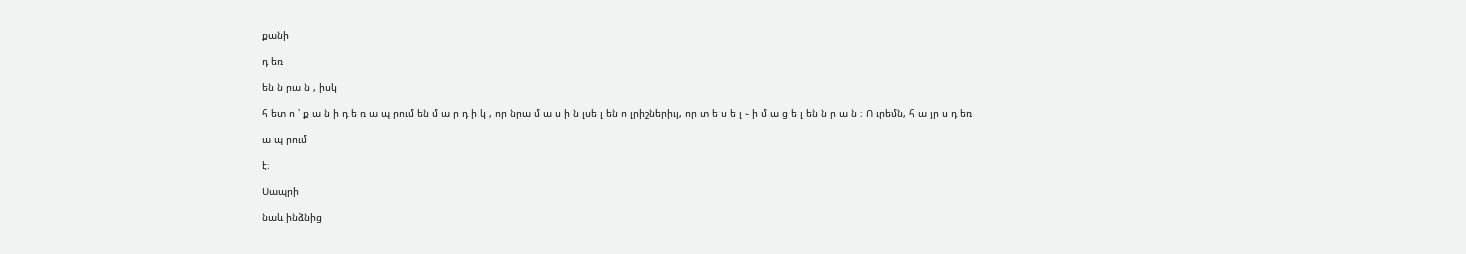քանի

դ եռ

են ն րա ն , իսկ

հ ետ ո ՝ ք ա ն ի դ ե ռ ա պ րում են մ ա ր դ ի կ , որ նրա մ ա ս ի ն լսե լ են ո լրիշներիւյ, որ տ ե ս ե լ ֊ ի մ ա ց ե լ են ն ր ա ն ։ Ո ւրեմն, հ ա յր ս դ եռ

ա պ րում

է։

Սապրի

նաև ինձնից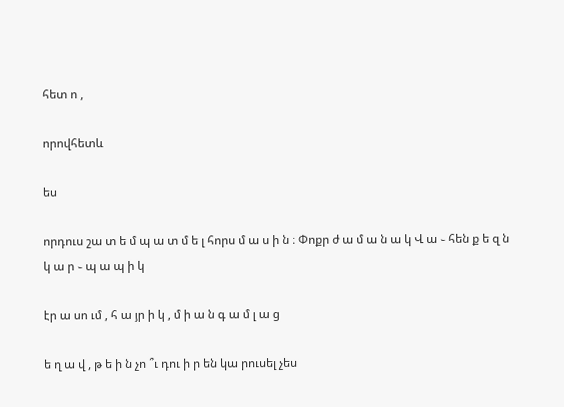հետ ո ,

որովհետև

ես

որդուս շա տ ե մ պ ա տ մ ե լ հորս մ ա ս ի ն ։ Փոքր ժ ա մ ա ն ա կ Վ ա ֊ հեն ք ե զ ն կ ա ր ֊ պ ա պ ի կ

էր ա սո ւմ , հ ա յր ի կ , մ ի ա ն գ ա մ լ ա ց

ե ղ ա վ , թ ե ի ն չո ՞ւ դու ի ր են կա րուսել չես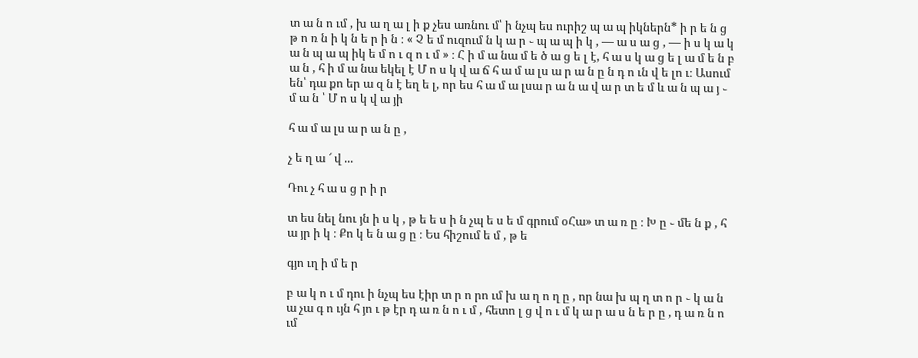տ ա ն ո ւմ , խ ա ղ ա լ ի ք չես առնու մ՝ ի նչպ ես ուրիշ պ ա պ իկներն* ի ր ե ն ց թ ո ռ ն ի կ ն ե ր ի ն ։ « Չ ե մ ուզում ն կ ա ր ֊ պ ա պ ի կ , — ա ս ա ց , — ի ս կ ա կ ա ն պ ա պ իկ ե մ ո ւ զ ո ւ մ » ։ Հ ի մ ա նա մ ե ծ ա ց ե լ է, հ ա ս կ ա ց ե լ ա մ ե ն բ ա ն , հ ի մ ա նա եկել է Մ ո ս կ վ ա ճ հ ա մ ա լս ա ր ա ն ը ն դ ո ւն վ ե լո ւ։ Ասում են՝ դա քո եր ա զ ն է եղ ե լ, որ ես հ ա մ ա լսա ր ա ն ա վ ա ր տ ե մ և ա ն պ ա յ ֊ մ ա ն ՝ Մ ո ս կ վ ա յի

հ ա մ ա լս ա ր ա ն ը ,

չ ե ղ ա ՜ վ ...

Դու չ հ ա ս ց ր ի ր

տ ես նել նու յն ի ս կ , թ ե ե ս ի ն չպ ե ս ե մ գրում օՀա» տ ա ռ ը ։ Խ ը ֊ մե ն ք , հ ա յր ի կ ։ Քո կ ե ն ա ց ը ։ Ես հիշում ե մ , թ ե

գյո ւղ ի մ ե ր

բ ա կ ո ւ մ դու ի նչպ ես էիր տ ր ո րո ւմ խ ա ղ ո ղ ը , որ նա խ պ ղ տ ո ր ֊ կ ա ն ա չա գ ո ւյն հ յո ւ թ էր դ ա ռ ն ո ւ մ , հետո լ ց վ ո ւ մ կ ա ր ա ս ն ե ր ը , դ ա ռ ն ո ւմ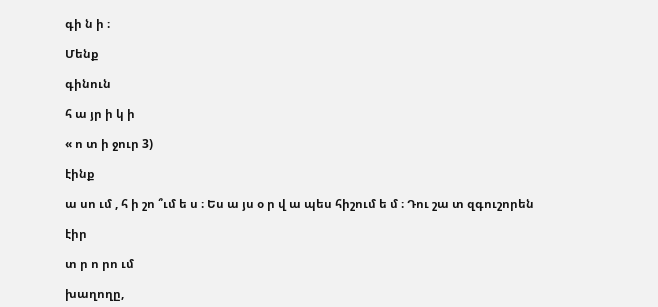գի ն ի ։

Մենք

գինուն

հ ա յր ի կ ի

« ո տ ի ջուր 3)

էինք

ա սո ւմ , հ ի շո ՞ւմ ե ս ։ Ես ա յս օ ր վ ա պես հիշում ե մ ։ Դու շա տ զգուշորեն

էիր

տ ր ո րո ւմ

խաղողը,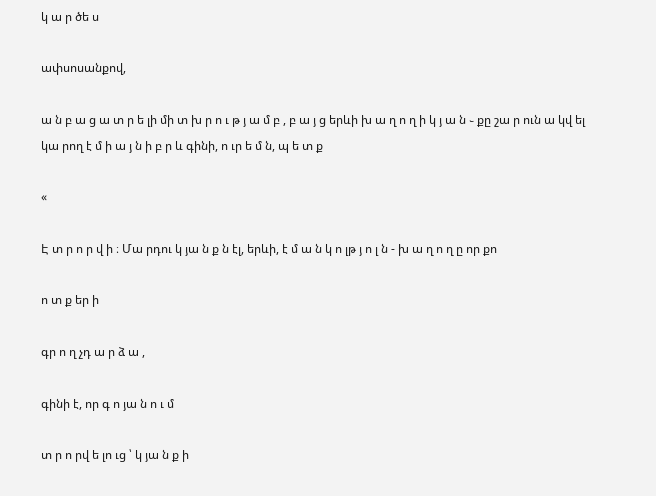կ ա ր ծե ս

ափսոսանքով,

ա ն բ ա ց ա տ ր ե լի մի տ խ ր ո ւ թ յ ա մ բ , բ ա յ ց երևի խ ա ղ ո ղ ի կ յ ա ն ֊ քը շա ր ուն ա կվ ել կա րող է մ ի ա յ ն ի բ ր և գինի, ո ւր ե մ ն, պ ե տ ք

«

Է տ ր ո ր վ ի ։ Մա րդու կ յա ն ք ն էլ, երևի, է մ ա ն կ ո լթ յ ո լ ն - խ ա ղ ո ղ ը որ քո

ո տ ք եր ի

գր ո ղ չդ ա ր ձ ա ,

գինի է, որ գ ո յա ն ո ւ մ

տ ր ո րվ ե լո ւց ՝ կ յա ն ք ի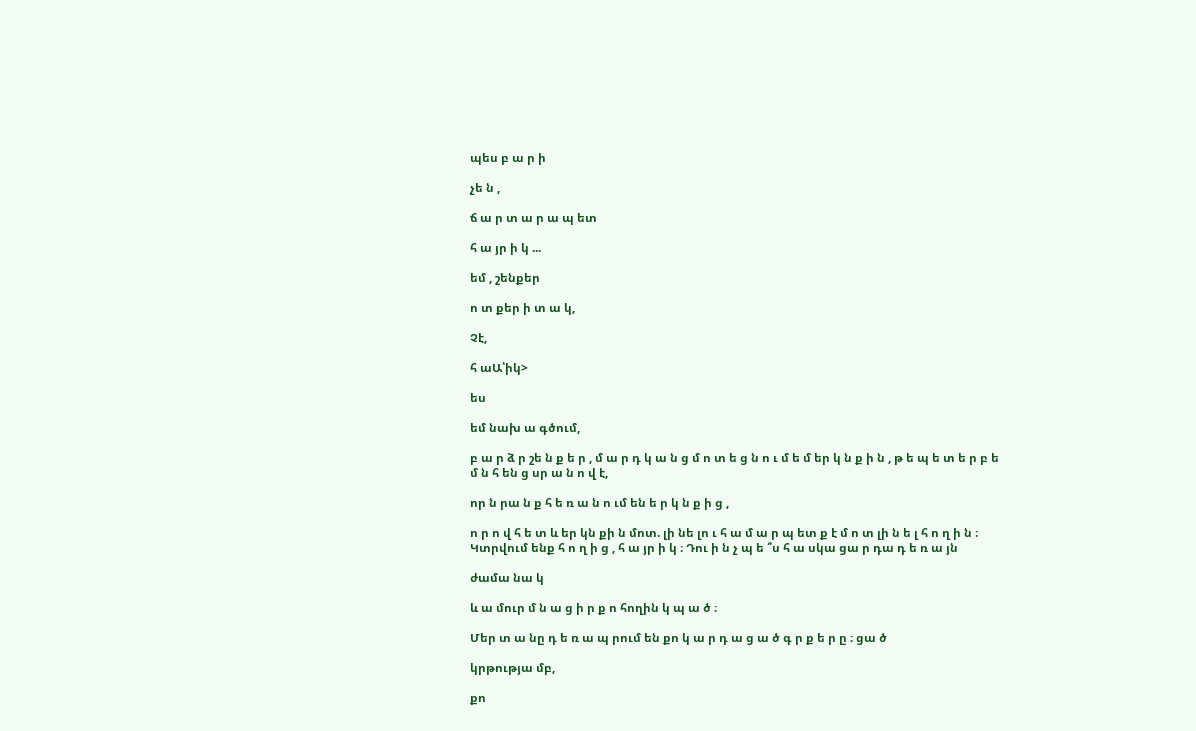պես բ ա ր ի

չե ն ,

ճ ա ր տ ա ր ա պ ետ

հ ա յր ի կ ...

եմ , շենքեր

ո տ քեր ի տ ա կ,

Չէ,

հ աԱ՝իկ>

ես

եմ նախ ա գծում,

բ ա ր ձ ր շե ն ք ե ր , մ ա ր դ կ ա ն ց մ ո տ ե ց ն ո ւ մ ե մ եր կ ն ք ի ն , թ ե պ ե տ ե ր բ ե մ ն հ են ց սր ա ն ո վ է,

որ ն րա ն ք հ ե ռ ա ն ո ւմ են ե ր կ ն ք ի ց ,

ո ր ո վ հ ե տ և եր կն քի ն մոտ. լի նե լո ւ հ ա մ ա ր պ ետ ք է մ ո տ լի ն ե լ հ ո ղ ի ն ։ Կտրվում ենք հ ո ղ ի ց , հ ա յր ի կ ։ Դու ի ն չ պ ե ՞ս հ ա սկա ցա ր դա դ ե ռ ա յն

ժամա նա կ

և ա մուր մ ն ա ց ի ր ք ո հողին կ պ ա ծ ։

Մեր տ ա նը դ ե ռ ա պ րում են քո կ ա ր դ ա ց ա ծ գ ր ք ե ր ը ։ ցա ծ

կրթությա մբ,

քո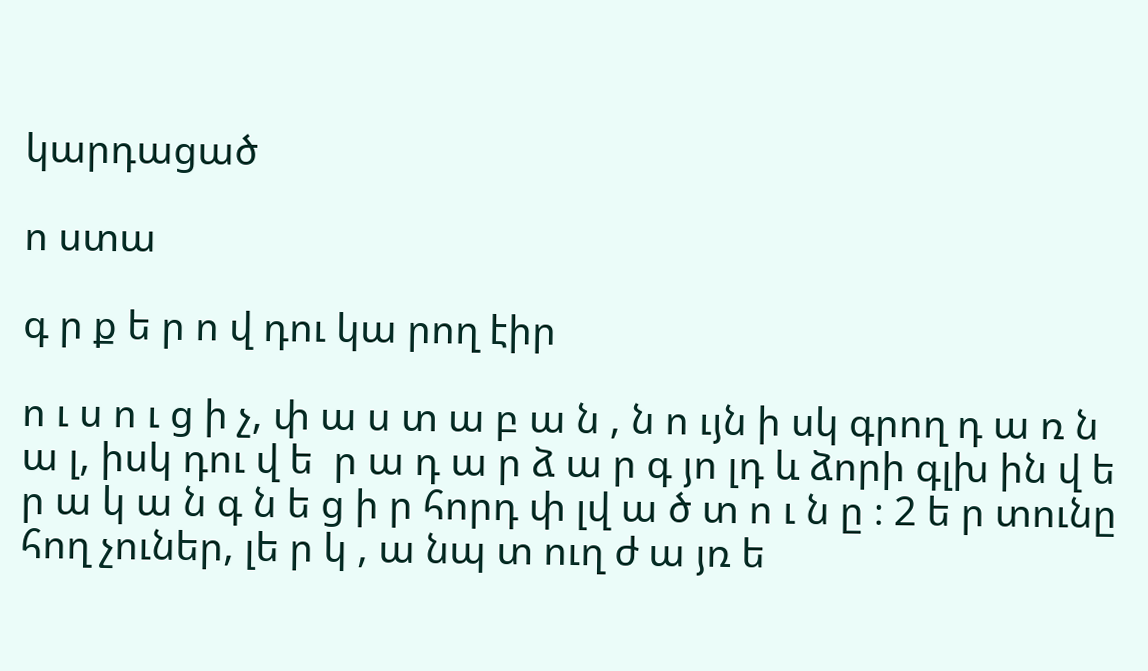կարդացած

ո ստա

գ ր ք ե ր ո վ դու կա րող էիր

ո ւ ս ո ւ ց ի չ, փ ա ս տ ա բ ա ն , ն ո ւյն ի սկ գրող դ ա ռ ն ա լ, իսկ դու վ ե  ր ա դ ա ր ձ ա ր գ յո լդ և ձորի գլխ ին վ ե ր ա կ ա ն գ ն ե ց ի ր հորդ փ լվ ա ծ տ ո ւ ն ը ։ 2 ե ր տունը հող չուներ, լե ր կ , ա նպ տ ուղ ժ ա յռ ե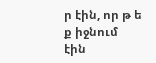ր էին, որ թ ե ք իջնում էին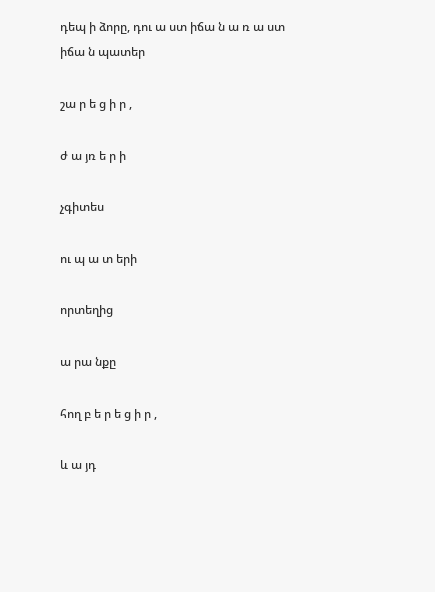դեպ ի ձորը, դու ա ստ իճա ն ա ռ ա ստ իճա ն պատեր

շա ր ե ց ի ր ,

ժ ա յռ ե ր ի

չգիտես

ու պ ա տ երի

որտեղից

ա րա նքը

հող բ ե ր ե ց ի ր ,

և ա յդ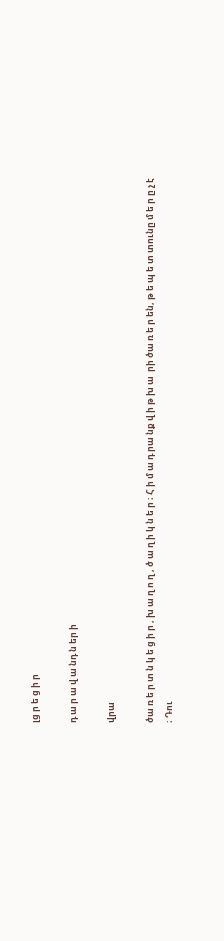լց ր ե ց ի ր

դ ա ր ա վ ա նդ ն եր ի

վրա

ծա ռ ե ր տ ն կ ե ց ի ր , խ ա ղ ո ղ , ծ ա ղ ի կ ն ե ր ։ Հ ի մ ա դ րա նք վ ի թ խ ա  րի ծա ռ ե ր են, թ ե պ ե տ տունը մ ե ր ը չ է ։ Դու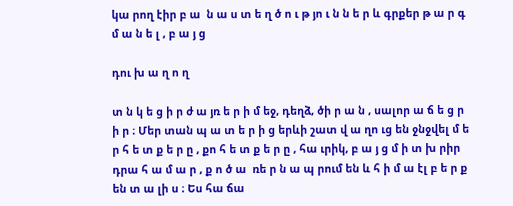կա րող էիր բ ա  ն ա ս տ ե ղ ծ ո ւ թ յո ւ ն ն ե ր և գրքեր թ ա ր գ մ ա ն ե լ , բ ա յ ց

դու խ ա ղ ո ղ

տ ն կ ե ց ի ր ժ ա յռ ե ր ի մ եջ, դեղձ, ծի ր ա ն , սալոր ա ճ ե ց ր ի ր ։ Մեր տան պ ա տ ե ր ի ց երևի շատ վ ա ղո ւց են ջնջվել մ ե ր հ ե տ ք ե ր ը , քո հ ե տ ք ե ր ը , հա ւրիկ, բ ա յ ց մ ի տ խ րիր դրա հ ա մ ա ր , ք ո ծ ա  ռե ր ն ա պ րում են և հ ի մ ա էլ բ ե ր ք են տ ա լի ս ։ Ես հա ճա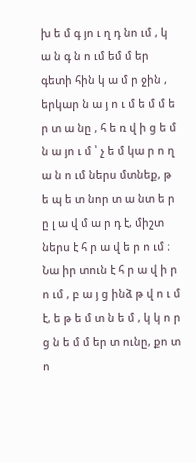խ ե մ գ յո ւ ղ դ նո ւմ , կ ա ն գ ն ո ւմ եմ մ եր գետի հին կ ա մ ր ջին , երկար ն ա յ ո ւ մ ե մ մ ե ր տ ա նը , հ ե ռ վ ի ց ե մ ն ա յո ւ մ ՝ չ ե մ կա ր ո ղ ա ն ո ւմ ներս մտնեք, թ ե պ ե տ նոր տ ա նտ ե ր ը լ ա վ մ ա ր դ է, միշտ ներս է հ ր ա վ ե ր ո ւմ ։ Նա իր տուն է հ ր ա վ ի ր ո ւմ , բ ա յ ց ինձ թ վ ո ւ մ է, ե թ ե մ տ ն ե մ , կ կ ո ր ց ն ե մ մ եր տ ունը, քո տ ո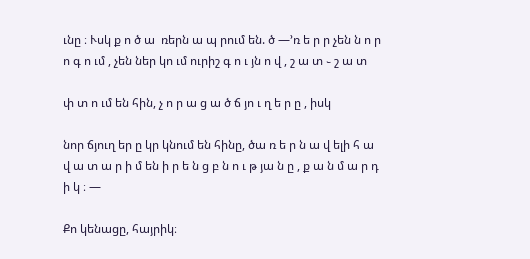ւնը ։ Ւսկ ք ո ծ ա  ռերն ա պ րում են. ծ —՚ռ ե ր ր չեն ն ո ր ո գ ո ւմ , չեն ներ կո ւմ ուրիշ գ ո ւ յն ո վ , շ ա տ ֊ շ ա տ

փ տ ո ւմ են հին, չ ո ր ա ց ա ծ ճ յո ւ ղ ե ր ը , իսկ

նոր ճյուղ եր ը կր կնում են հինը, ծա ռ ե ր ն ա վ ելի հ ա վ ա տ ա ր ի մ են ի ր ե ն ց բ ն ո ւ թ յա ն ը , ք ա ն մ ա ր դ ի կ ։ —

Քո կենացը, հայրիկ։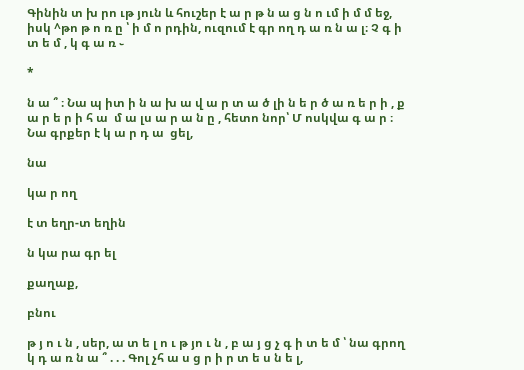Գինին տ խ րո ւթ յուն և հուշեր է ա ր թ ն ա ց ն ո ւմ ի մ մ եջ, իսկ ^թո թ ո ռ ը ՝ ի մ ո րդին, ուզում է գր ող դ ա ռ ն ա լ։ Չ գ ի տ ե մ , կ գ ա ռ ֊

*

ն ա ՞ ։ Նա պ իտ ի ն ա խ ա վ ա ր տ ա ծ լի ն ե ր ծ ա ռ ե ր ի , ք ա ր ե ր ի հ ա  մ ա լս ա ր ա ն ը , հետո նոր՝ Մ ոսկվա գ ա ր ։ Նա գրքեր է կ ա ր դ ա  ցել,

նա

կա ր ող

է տ եղր-տ եղին

ն կա րա գր ել

քաղաք,

բնու

թ յ ո ւ ն , սեր, ա տ ե լ ո ւ թ յո ւ ն , բ ա յ ց չ գ ի տ ե մ ՝ նա գրող կ դ ա ռ ն ա ՞ . . . Գոլ չհ ա ս ց ր ի ր տ ե ս ն ե լ,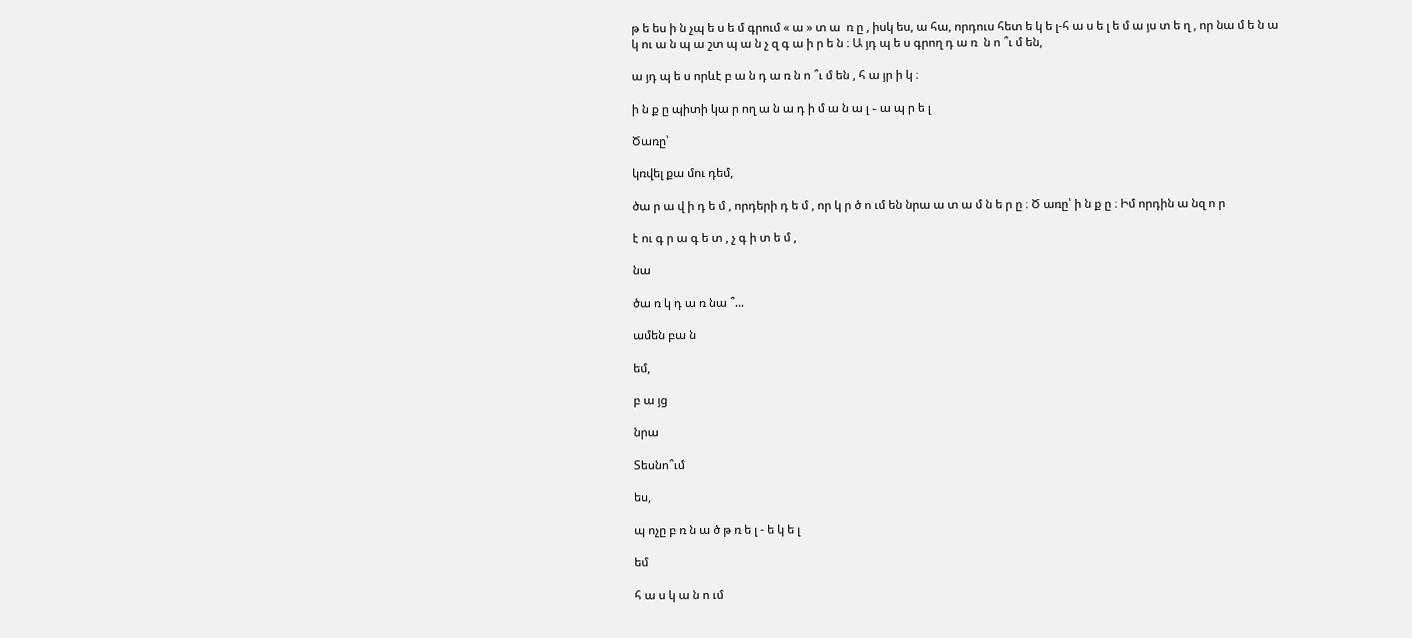թ ե ես ի ն չպ ե ս ե մ գրում « ա » տ ա  ռ ը , իսկ ես, ա հա, որդուս հետ ե կ ե լ-հ ա ս ե լ ե մ ա յս տ ե ղ , որ նա մ ե ն ա կ ու ա ն պ ա շտ պ ա ն չ զ գ ա ի ր ե ն ։ Ա յդ պ ե ս գրող դ ա ռ  ն ո ՞ւ մ են,

ա յդ պ ե ս որևէ բ ա ն դ ա ռ ն ո ՞ւ մ են , հ ա յր ի կ ։

ի ն ք ը պիտի կա ր ող ա ն ա դ ի մ ա ն ա լ ֊ ա պ ր ե լ

Ծառը՝

կռվել քա մու դեմ,

ծա ր ա վ ի դ ե մ , որդերի դ ե մ , որ կ ր ծ ո ւմ են նրա ա տ ա մ ն ե ր ը ։ Ծ առը՝ ի ն ք ը ։ Իմ որդին ա նզ ո ր

է ու գ ր ա գ ե տ , չ գ ի տ ե մ ,

նա

ծա ռ կ դ ա ռ նա ՞...

ամեն բա ն

եմ,

բ ա յց

նրա

Տեսնո՞ւմ

ես,

պ ոչը բ ռ ն ա ծ թ ռ ե լ - ե կ ե լ

եմ

հ ա ս կ ա ն ո ւմ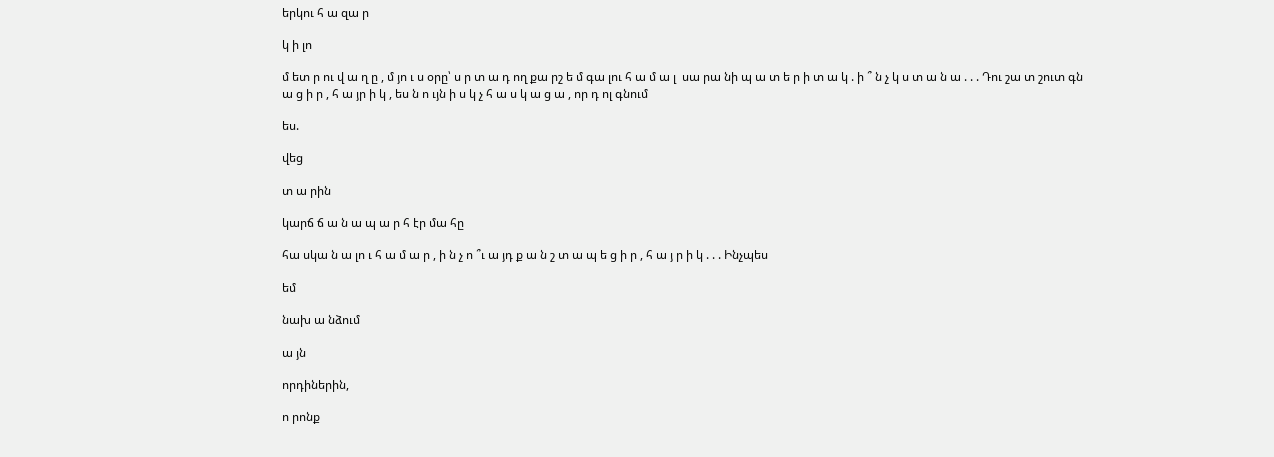երկու հ ա զա ր

կ ի լո

մ ետ ր ու վ ա ղ ը , մ յո ւ ս օրը՝ ս ր տ ա դ ող քա րշ ե մ գա լու հ ա մ ա լ  սա րա նի պ ա տ ե ր ի տ ա կ . ի ՞ ն չ կ ս տ ա ն ա . . . Դու շա տ շուտ գն ա ց ի ր , հ ա յր ի կ , ես ն ո ւյն ի ս կ չ հ ա ս կ ա ց ա , որ դ ոլ գնում

ես.

վեց

տ ա րին

կարճ ճ ա ն ա պ ա ր հ էր մա հը

հա սկա ն ա լո ւ հ ա մ ա ր , ի ն չ ո ՞ւ ա յդ ք ա ն շ տ ա պ ե ց ի ր , հ ա յ ր ի կ . . . Ինչպես

եմ

նախ ա նձում

ա յն

որդիներին,

ո րոնք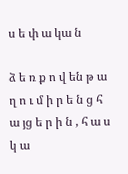ս ե փ ա կա ն

ձ ե ռ ք ո վ են թ ա ղ ո ւ մ ի ր ե ն ց հ ա յց ե ր ի ն , հ ա ս կ ա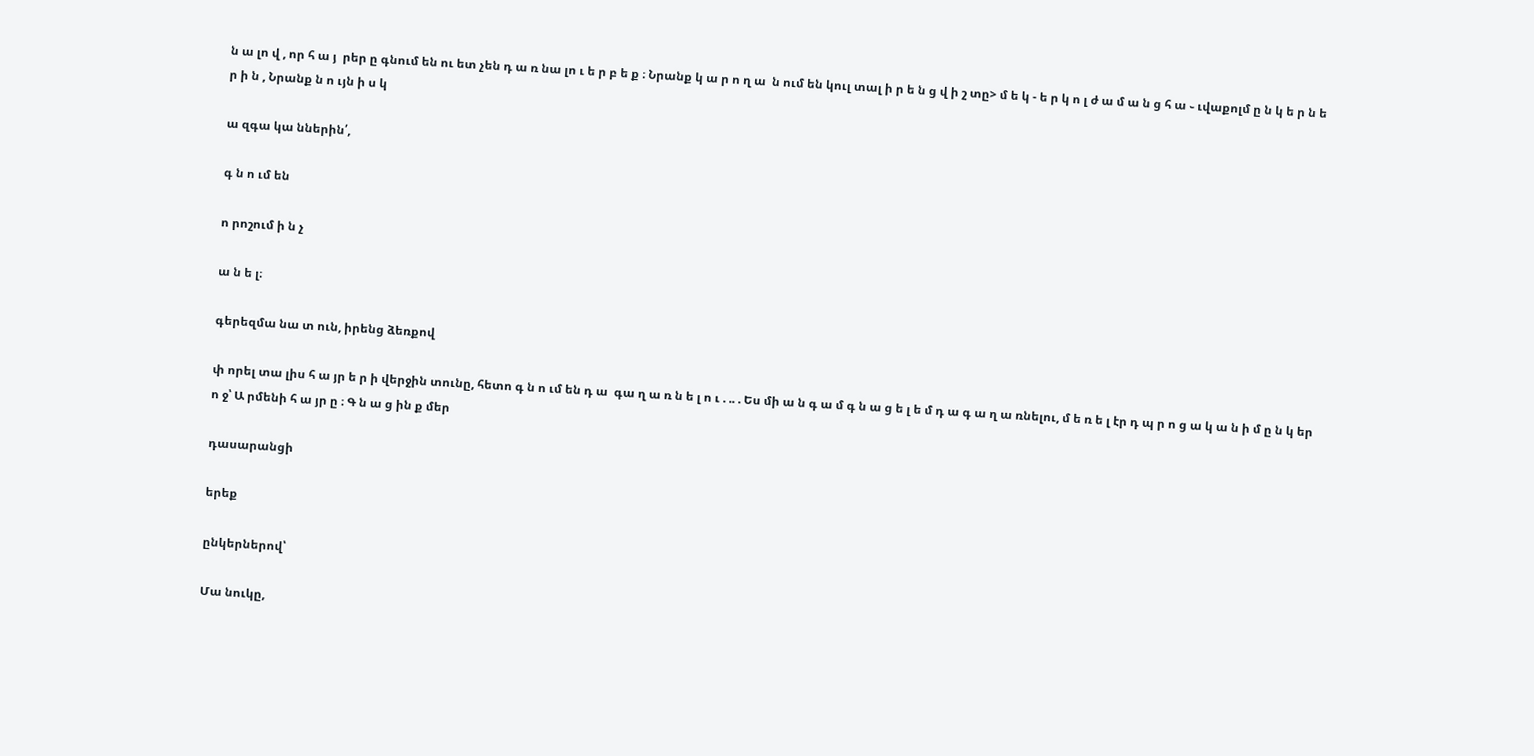ն ա լո վ , որ հ ա յ  րեր ը գնում են ու ետ չեն դ ա ռ նա լո ւ ե ր բ ե ք ։ Նրանք կ ա ր ո ղ ա  ն ում են կուլ տալ ի ր ե ն ց վ ի շ տը> մ ե կ - ե ր կ ո լ ժ ա մ ա ն ց հ ա ֊ ւվաքոլմ ը ն կ ե ր ն ե ր ի ն , Նրանք ն ո ւյն ի ս կ

ա զգա կա ններին՛,

գ ն ո ւմ են

ո րոշում ի ն չ

ա ն ե լ։

գերեզմա նա տ ուն, իրենց ձեռքով

փ որել տա լիս հ ա յր ե ր ի վերջին տունը, հետո գ ն ո ւմ են դ ա  գա ղ ա ռ ն ե լ ո ւ . .. . Ես մի ա ն գ ա մ գ ն ա ց ե լ ե մ դ ա գ ա ղ ա ռնելու, մ ե ռ ե լ էր դ պ ր ո ց ա կ ա ն ի մ ը ն կ եր ո ջ՝ Ա րմենի հ ա յր ը ։ Գ ն ա ց ին ք մեր

դասարանցի

երեք

ընկերներով՝

Մա նուկը,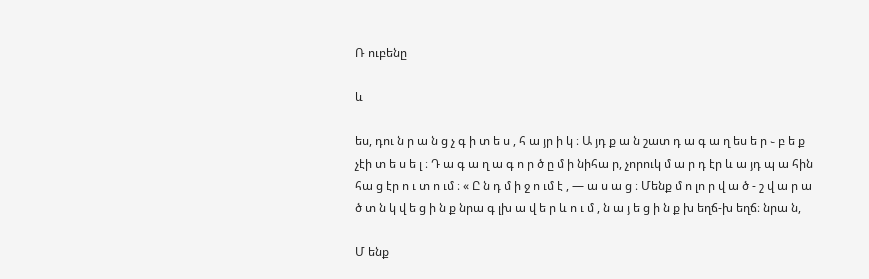Ռ ուբենը

և

ես, դու ն ր ա ն ց չ գ ի տ ե ս , հ ա յր ի կ ։ Ա յդ ք ա ն շատ դ ա գ ա ղ ես ե ր ֊ բ ե ք չէի տ ե ս ե լ ։ Դ ա գ ա ղ ա գ ո ր ծ ը մ ի նիհա ր, չորուկ մ ա ր դ էր և ա յդ պ ա հին հա ց էր ո ւ տ ո ւմ ։ « Ը ն դ մ ի ջ ո ւմ է , — ա ս ա ց ։ Մենք մ ո լո ր վ ա ծ - շ վ ա ր ա ծ տ ն կ վ ե ց ի ն ք նրա գ լխ ա վ ե ր և ո ւ մ , ն ա յ ե ց ի ն ք խ եղճ-խ եղճ։ նրա ն,

Մ ենք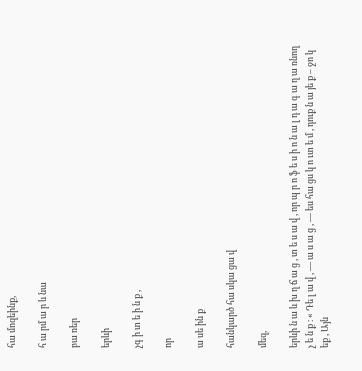հա մոզեինք,

հ ա րմ ա ր և նա

բա ռեր

երևի

չգ ի տ ե ի ն ք ,

որ

ա սե ին ք

հանկարծ հա սկա ցա վ

մեզ,

երևի ն ա և խ ղ ճ ա ց , տ ե ս ա վ , որ պ ր ո ֆ ե ս ի ո ն ա լ դ ա գ ա ղ ա ռնող չ ե ն ք ։ « Դե լ ա վ , — ա ս ա ց , — ես հա ցս կ ո ւտ ե մ , դուք ն ա յե ք – ջո կ եք , Այն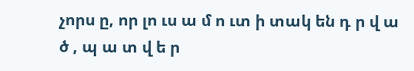չորս ը, որ լո ւս ա մ ո ւտ ի տակ են դ ր վ ա ծ , պ ա տ վ ե ր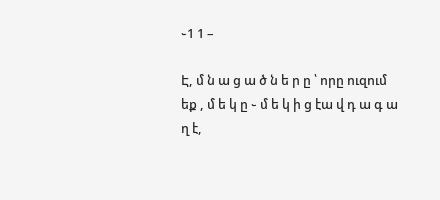֊1 1 –

Է, մ ն ա ց ա ծ ն ե ր ը ՝ որը ուզում եք , մ ե կ ը ֊ մ ե կ ի ց էա վ դ ա գ ա ղ է,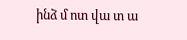ինձ մ ոտ վա տ ա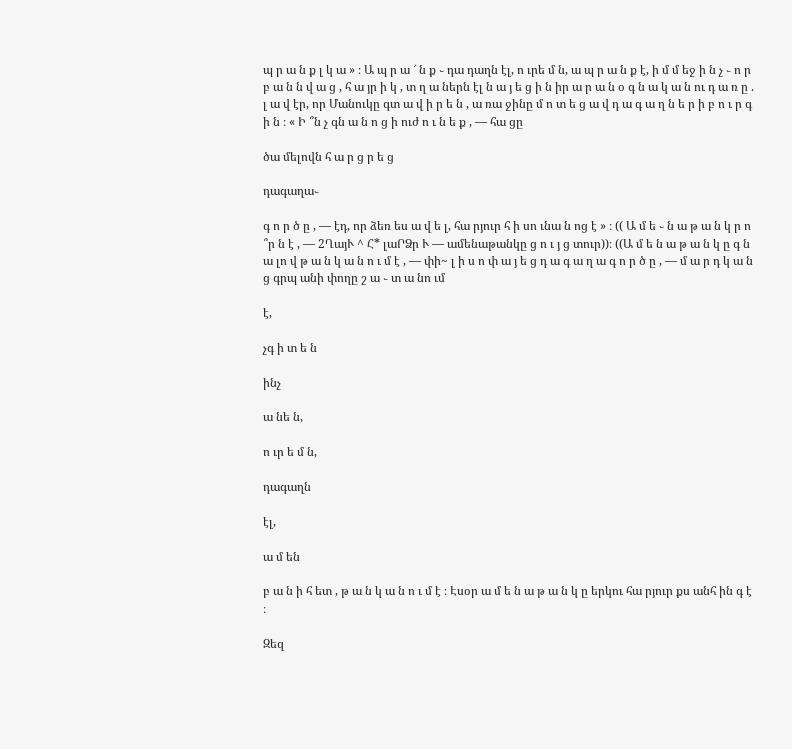պ ր ա ն ք լ կ ա » ։ Ա պ ր ա ՜ ն ք ֊ դա դաղն էլ, ո ւրե մ ն, ա պ ր ա ն ք է, ի մ մ եջ ի ն չ ֊ ո ր բ ա ն ն վ ա ց , հ ա յր ի կ , տ ղ ա ներն էլ ն ա յ ե ց ի ն իր ա ր ա ն օ գ ն ա կ ա ն ու դ ա ռ ը . լ ա վ էր, որ Մանուկը գտ ա վ ի ր ե ն , ա ռա ջինը մ ո տ ե ց ա վ դ ա գ ա ղ ն ե ր ի բ ո ւ ր գ ի ն ։ « Ի ՞ն չ գն ա ն ո ց ի ուժ ո ւ ն ե ք , — հա ցը

ծա մելովն հ ա ր ց ր ե ց

դագաղա֊

գ ո ր ծ ը , — էդ, որ ձեռ ես ա վ ե լ, հա րյուր հ ի սո ւնա ն ոց է » ։ (( Ա մ ե ֊ ն ա թ ա ն կ ր ո ՞ր ն է , — 2ՂայՒ ^ Հ* լաՐՁր Ւ — ամենաթանկը ց ո ւ յ ց տուր))։ ((Ա մ ե ն ա թ ա ն կ ը գ ն ա լո վ թ ա ն կ ա ն ո ւ մ է , — փի~ լ ի ս ո փ ա յ ե ց դ ա գ ա ղ ա գ ո ր ծ ը , — մ ա ր դ կ ա ն ց գրպ անի փողը շ ա ֊ տ ա նո ւմ

է,

չգ ի տ ե ն

ինչ

ա նե ն,

ո ւր ե մ ն,

դագաղն

էլ,

ա մ են

բ ա ն ի հ ետ , թ ա ն կ ա ն ո ւ մ է ։ Էսօր ա մ ե ն ա թ ա ն կ ը երկու հա րյուր քս անհ ին գ է ։

Զեզ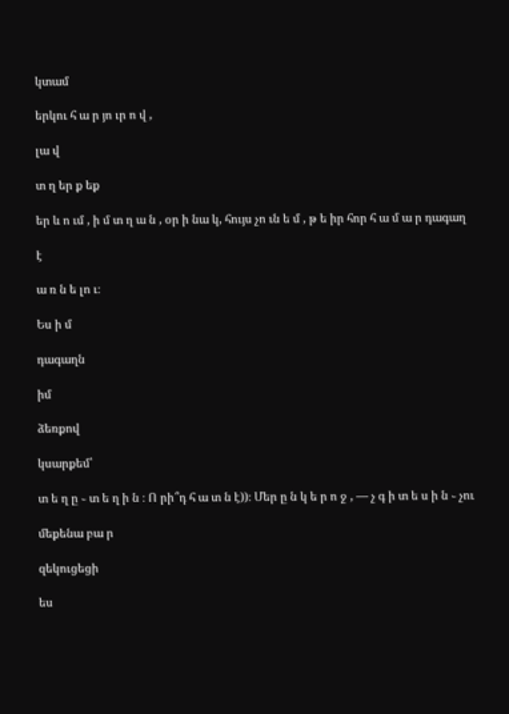կտամ

երկու հ ա ր յո ւր ո վ ,

լա վ

տ ղ եր ք եք

եր և ո ւմ , ի մ տ ղ ա ն , օր ի նա կ, հույս չո ւն ե մ , թ ե իր հոր հ ա մ ա ր դագաղ

է

ա ռ ն ե լո ւ։

Ես ի մ

դագաղն

իմ

ձեռքով

կսարքեմ՝

տ ե ղ ը ֊ տ ե ղ ի ն ։ Ո րի՞դ հ ա տ ն է))։ Մեր ը ն կ ե ր ո ջ , — չ գ ի տ ե ս ի ն ֊ չու

մեքենա բա ր

զեկուցեցի

ես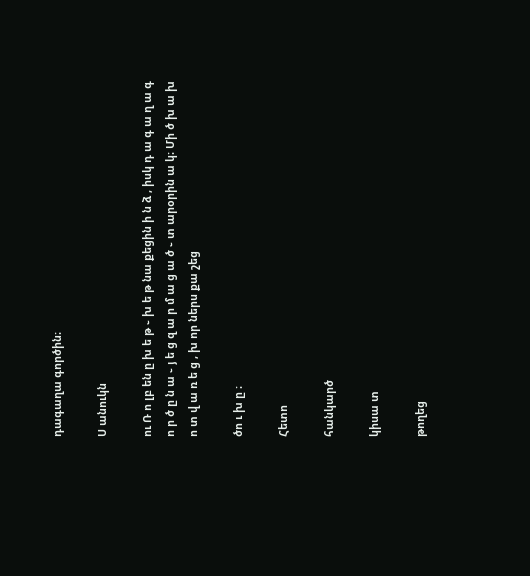դագաղա գործին։

Ս անուկն

ու Ռ ո լբ են ը խ ե թ ֊ խ ե թ նա քեցին ի ն ձ , իսկ դ ա գ ա ղ ա գ ո ր ծ ը ն ա ֊ յ ե ց զ ա ր մ ա ց ա ծ ֊ տ արօրին ա կ։ Մի ծ խ ա խ ո տ վ ա ռ ե ց , խ որ ներս քա շեց

ծո ւ խ ը ։

Հետո

հանկարծ

կիսա տ

թողեց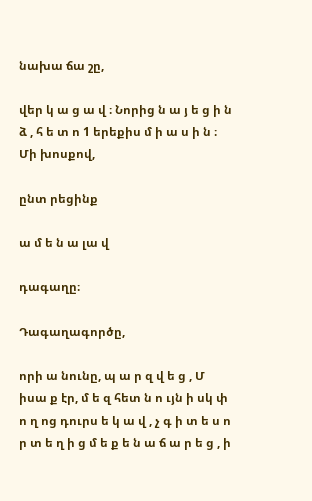նախա ճա շը,

վեր կ ա ց ա վ ։ Նորից ն ա յ ե ց ի ն ձ , հ ե տ ո 1 երեքիս մ ի ա ս ի ն ։ Մի խոսքով,

ընտ րեցինք

ա մ ե ն ա լա վ

դագաղը։

Դագաղագործը,

որի ա նունը, պ ա ր զ վ ե ց , Մ իսա ք էր, մ ե զ հետ ն ո ւյն ի սկ փ ո ղ ոց դուրս ե կ ա վ , չ գ ի տ ե ս ո ր տ ե ղ ի ց մ ե ք ե ն ա ճ ա ր ե ց , ի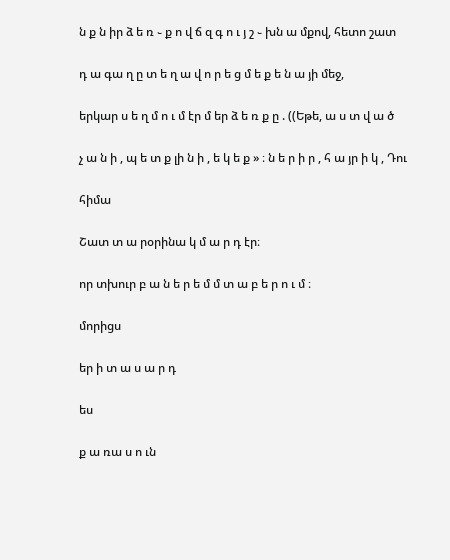ն ք ն իր ձ ե ռ ֊ ք ո վ ճ զ գ ո ւ յ շ ֊ խն ա մքով, հետո շատ

դ ա գա ղ ը տ ե ղ ա վ ո ր ե ց մ ե ք ե ն ա յի մեջ,

երկար ս ե ղ մ ո ւ մ էր մ եր ձ ե ռ ք ը . ((Եթե, ա ս տ վ ա ծ

չ ա ն ի , պ ե տ ք լի ն ի , ե կ ե ք » ։ ն ե ր ի ր , հ ա յր ի կ , Դու

հիմա

Շատ տ ա րօրինա կ մ ա ր դ էր։

որ տխուր բ ա ն ե ր ե մ մ տ ա բ ե ր ո ւ մ ։

մորիցս

եր ի տ ա ս ա ր դ

ես

ք ա ռա ս ո ւն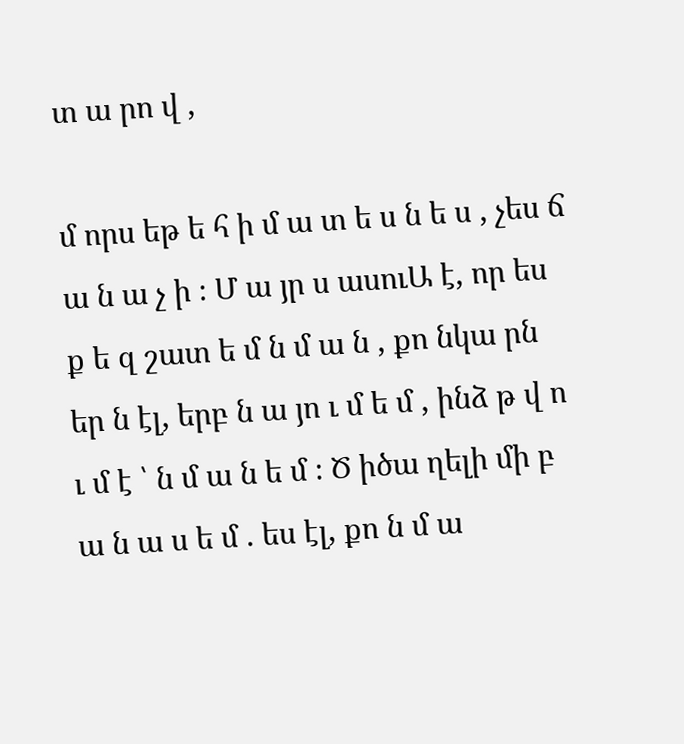տ ա րո վ ,

մ որս եթ ե հ ի մ ա տ ե ս ն ե ս , չես ճ ա ն ա չ ի ։ Մ ա յր ս ասուԱ է, որ ես ք ե զ շատ ե մ ն մ ա ն , քո նկա րն եր ն էլ, երբ ն ա յո ւ մ ե մ , ինձ թ վ ո ւ մ է ՝ ն մ ա ն ե մ ։ Ծ իծա ղելի մի բ ա ն ա ս ե մ . ես էլ, քո ն մ ա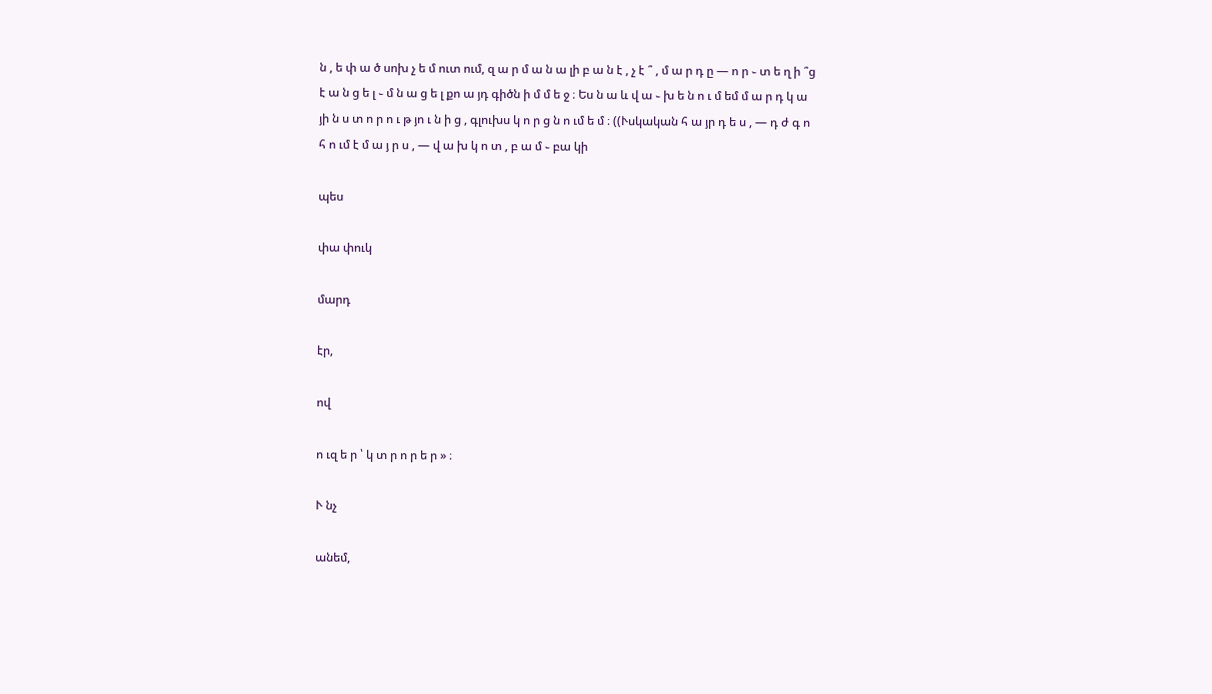ն , ե փ ա ծ սոխ չ ե մ ուտ ում, զ ա ր մ ա ն ա լի բ ա ն է , չ է ՞ , մ ա ր դ ը — ո ր ֊ տ ե ղ ի ՞ց է ա ն ց ե լ ֊ մ ն ա ց ե լ քո ա յդ գիծն ի մ մ ե ջ ։ Ես ն ա և վ ա ֊ խ ե ն ո ւ մ եմ մ ա ր դ կ ա յի ն ս տ ո ր ո ւ թ յո ւ ն ի ց , գլուխս կ ո ր ց ն ո ւմ ե մ ։ ((Ւսկական հ ա յր դ ե ս , — դ ժ գ ո հ ո ւմ է մ ա յ ր ս , — վ ա խ կ ո տ , բ ա մ ֊ բա կի

պես

փա փուկ

մարդ

էր,

ով

ո ւզ ե ր ՝ կ տ ր ո ր ե ր » ։

Ւ նչ

անեմ,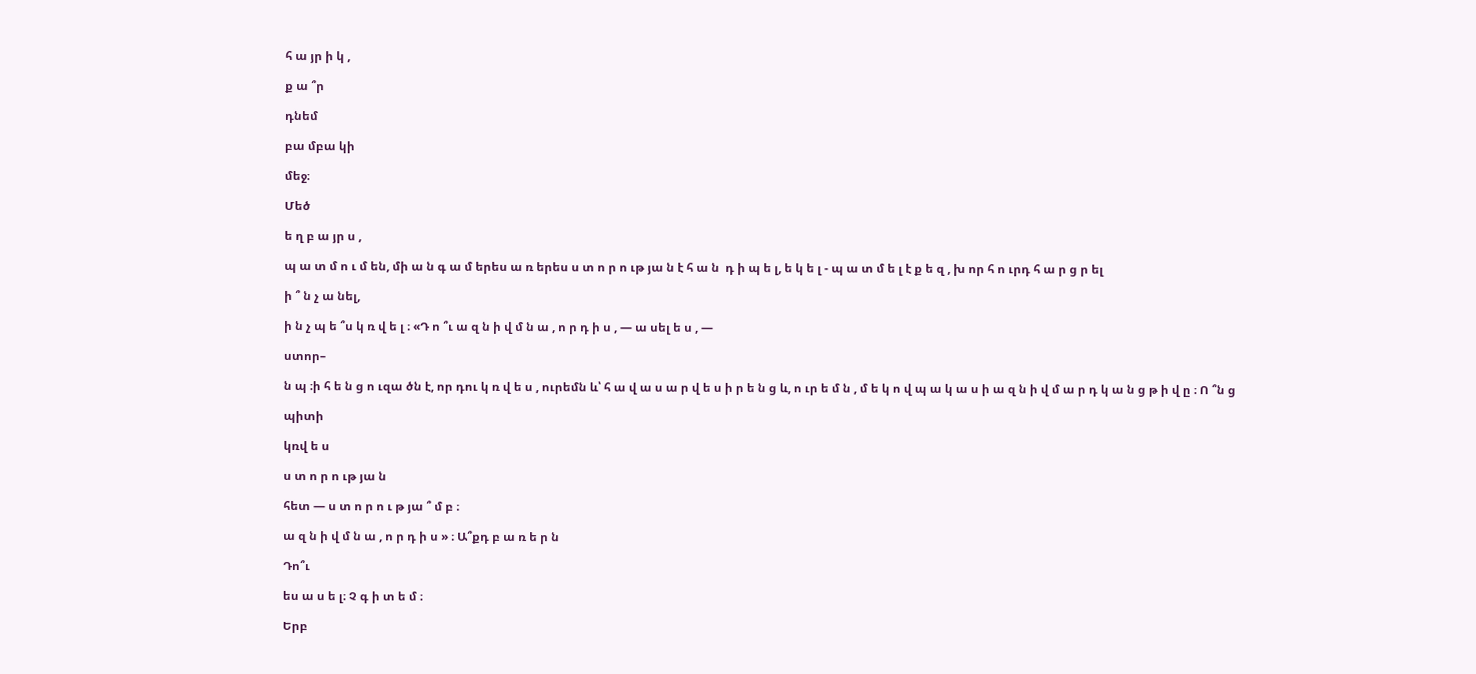հ ա յր ի կ ,

ք ա ՞ր

դնեմ

բա մբա կի

մեջ։

Մեծ

ե ղ բ ա յր ս ,

պ ա տ մ ո ւ մ են, մի ա ն գ ա մ երես ա ռ երես ս տ ո ր ո ւթ յա ն է հ ա ն  դ ի պ ե լ, ե կ ե լ - պ ա տ մ ե լ է ք ե զ , խ որ հ ո ւրդ հ ա ր ց ր ել

ի ՞ ն չ ա նել,

ի ն չ պ ե ՞ս կ ռ վ ե լ ։ «Դ ո ՞ւ ա զ ն ի վ մ ն ա , ո ր դ ի ս , — ա սել ե ս , —

ստոր–

ն պ ։ի հ ե ն ց ո ւզա ծն է, որ դու կ ռ վ ե ս , ուրեմն և՝ հ ա վ ա ս ա ր վ ե ս ի ր ե ն ց և, ո ւր ե մ ն , մ ե կ ո վ պ ա կ ա ս ի ա զ ն ի վ մ ա ր դ կ ա ն ց թ ի վ ը ։ Ո ՞ն ց

պիտի

կռվ ե ս

ս տ ո ր ո ւթ յա ն

հետ — ս տ ո ր ո ւ թ յա ՞ մ բ ։

ա զ ն ի վ մ ն ա , ո ր դ ի ս » ։ Ա՞քդ բ ա ռ ե ր ն

Դո՞ւ

ես ա ս ե լ։ Չ գ ի տ ե մ ։

Երբ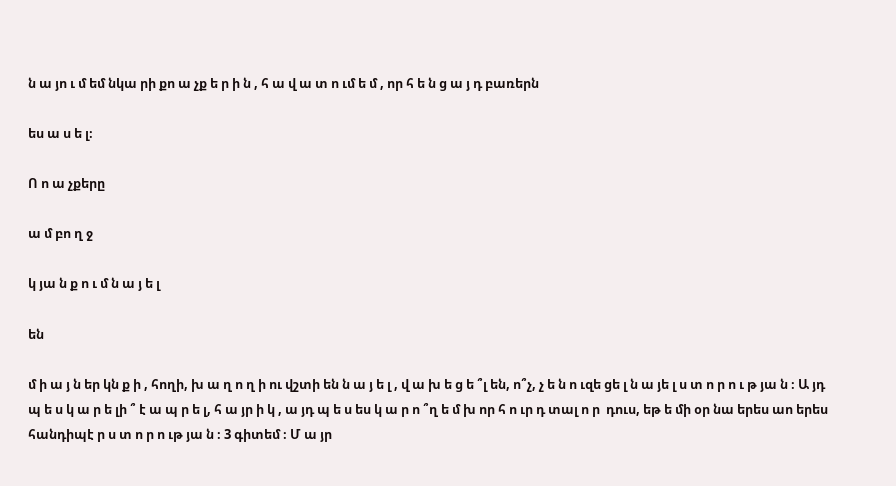ն ա յո ւ մ եմ նկա րի քո ա չք ե ր ի ն , հ ա վ ա տ ո ւմ ե մ , որ հ ե ն ց ա յ դ բառերն

ես ա ս ե լ։

Ո ո ա չքերը

ա մ բո ղ ջ

կ յա ն ք ո ւ մ ն ա յ ե լ

են

մ ի ա յ ն եր կն ք ի , հողի, խ ա ղ ո ղ ի ու վշտի են ն ա յ ե լ , վ ա խ ե ց ե ՞լ են, ո՞չ, չ ե ն ո ւզե ցե լ ն ա յե լ ս տ ո ր ո ւ թ յա ն ։ Ա յդ պ ե ս կ ա ր ե լի ՞ է ա պ ր ե լ, հ ա յր ի կ , ա յդ պ ե ս ես կ ա ր ո ՞ղ ե մ խ որ հ ո ւր դ տալ ո ր  դուս, եթ ե մի օր նա երես աո երես հանդիպէ ր ս տ ո ր ո ւթ յա ն ։ 3 գիտեմ ։ Մ ա յր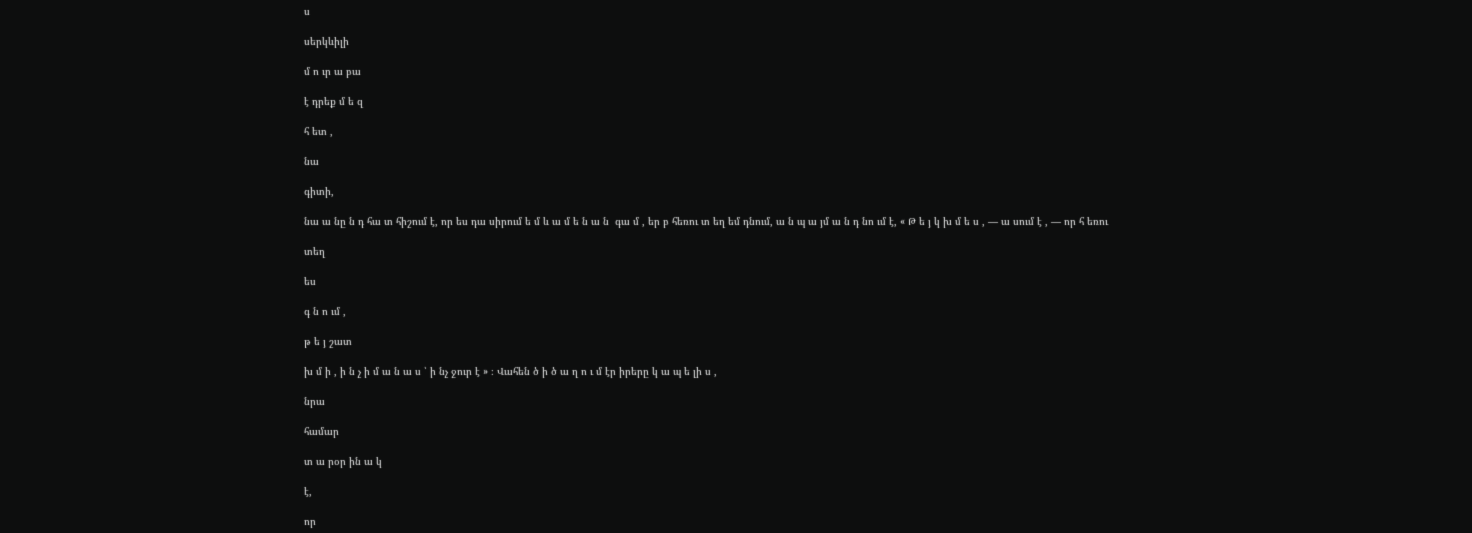ս

սերկևիլի

մ ո ւր ա բա

է դրեք մ ե զ

հ ետ ,

նա

գիտի,

նա ա նը ն դ հա տ հիշում է, որ ես դա սիրում ե մ և ա մ ե ն ա ն  գա մ , եր բ հեռու տ եղ եմ դնում, ա ն պ ա յմ ա ն դ նո ւմ է, « Թ ե յ կ խ մ ե ս , — ա սում է , — որ հ եռու

տեղ

ես

գ ն ո ւմ ,

թ ե յ շատ

խ մ ի , ի ն չ ի մ ա ն ա ս ՝ ի նչ ջուր է » ։ Վահեն ծ ի ծ ա ղ ո ւ մ էր իրերը կ ա պ ե լի ս ,

նրա

համար

տ ա րօր ին ա կ

է,

որ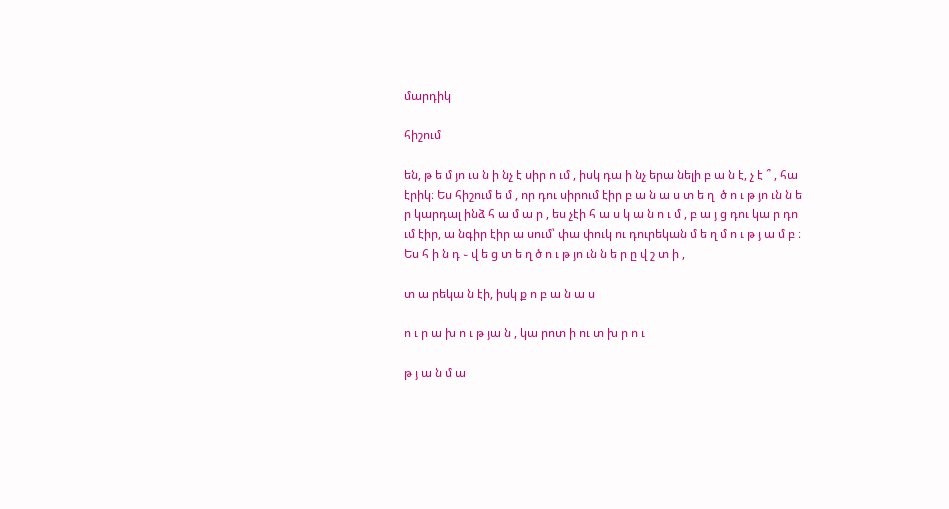մարդիկ

հիշում

են, թ ե մ յո ւս ն ի նչ է սիր ո ւմ , իսկ դա ի նչ երա նելի բ ա ն է, չ է ՞ , հա էրիկ։ Ես հիշում ե մ , որ դու սիրում էիր բ ա ն ա ս տ ե ղ  ծ ո ւ թ յո ւն ն ե ր կարդալ ինձ հ ա մ ա ր , ես չէի հ ա ս կ ա ն ո ւ մ , բ ա յ ց դու կա ր դո ւմ էիր, ա նգիր էիր ա սում՝ փա փուկ ու դուրեկան մ ե ղ մ ո ւ թ յ ա մ բ ։ Ես հ ի ն դ ֊ վ ե ց տ ե ղ ծ ո ւ թ յո ւն ն ե ր ը վ շ տ ի ,

տ ա րեկա ն էի, իսկ ք ո բ ա ն ա ս

ո ւ ր ա խ ո ւ թ յա ն , կա րոտ ի ու տ խ ր ո ւ

թ յ ա ն մ ա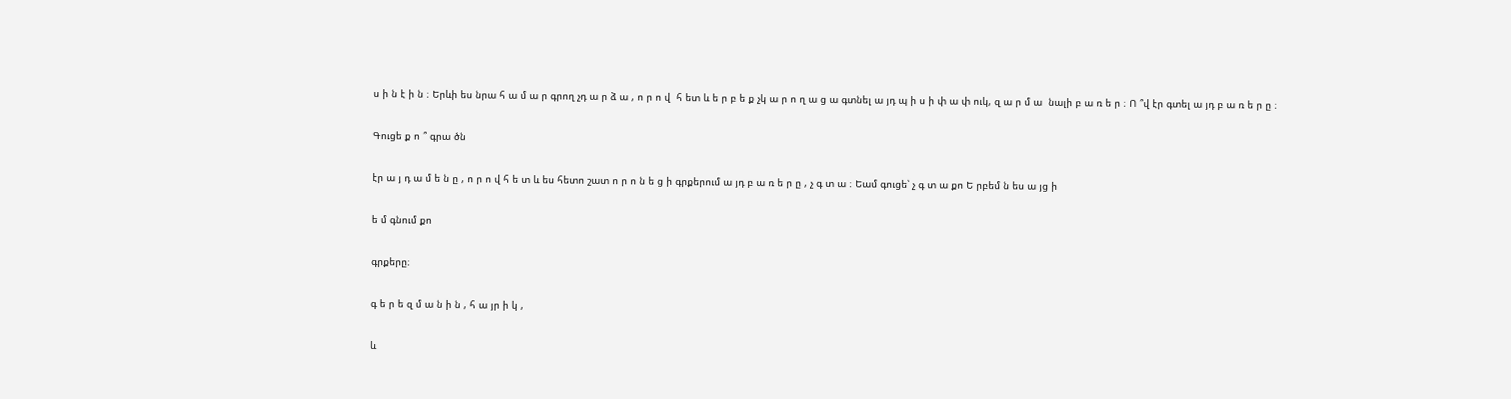ս ի ն է ի ն ։ Երևի ես նրա հ ա մ ա ր գրող չդ ա ր ձ ա , ո ր ո վ  հ ետ և ե ր բ ե ք չկ ա ր ո ղ ա ց ա գտնել ա յդ պ ի ս ի փ ա փ ուկ, զ ա ր մ ա  նալի բ ա ռ ե ր ։ Ո ՞վ էր գտել ա յդ բ ա ռ ե ր ը ։

Գուցե ք ո ՞ գրա ծն

էր ա յ դ ա մ ե ն ը , ո ր ո վ հ ե տ և ես հետո շատ ո ր ո ն ե ց ի գրքերում ա յդ բ ա ռ ե ր ը , չ գ տ ա ։ Եամ գուցե՝ չ գ տ ա քո Ե րբեմ ն ես ա յց ի

ե մ գնում քո

գրքերը։

գ ե ր ե զ մ ա ն ի ն , հ ա յր ի կ ,

և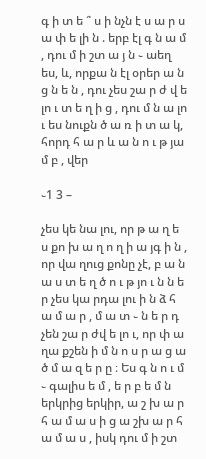գ ի տ ե ՞ ս ի նչն է ս ա ր ս ա փ ե լի ն . երբ էլ գ ն ա մ , դու մ ի շտ ա յ ն ֊ աեղ ես, և, որքա ն էլ օրեր ա ն ց ն ե ն , դու չես շա ր ժ վ ե լո ւ տ ե ղ ի ց , դու մ ն ա լո ւ ես նուքն ծ ա ռ ի տ ա կ, հորդ հ ա ր և ա ն ո ւ թ յա մ բ , վեր

֊1 3 –

չես կե նա լու, որ թ ա ղ ե ս քո խ ա ղ ո ղ ի ա յգ ի ն , որ վա ղուց քոնը չէ, բ ա ն ա ս տ ե ղ ծ ո ւ թ յո ւ ն ն ե ր չես կա րդա լու ի ն ձ հ ա մ ա ր , մ ա տ ֊ ն ե ր դ չեն շա ր ժվ ե լո ւ, որ փ ա ղա քշեն ի մ ն ո ս ր ա ց ա ծ մ ա զ ե ր ը ։ Ես գ ն ո ւ մ ֊ գալիս ե մ , ե ր բ ե մ ն երկրից երկիր, ա շ խ ա ր հ ա մ ա ս ի ց ա շխ ա ր հ ա մ ա ս , իսկ դու մ ի շտ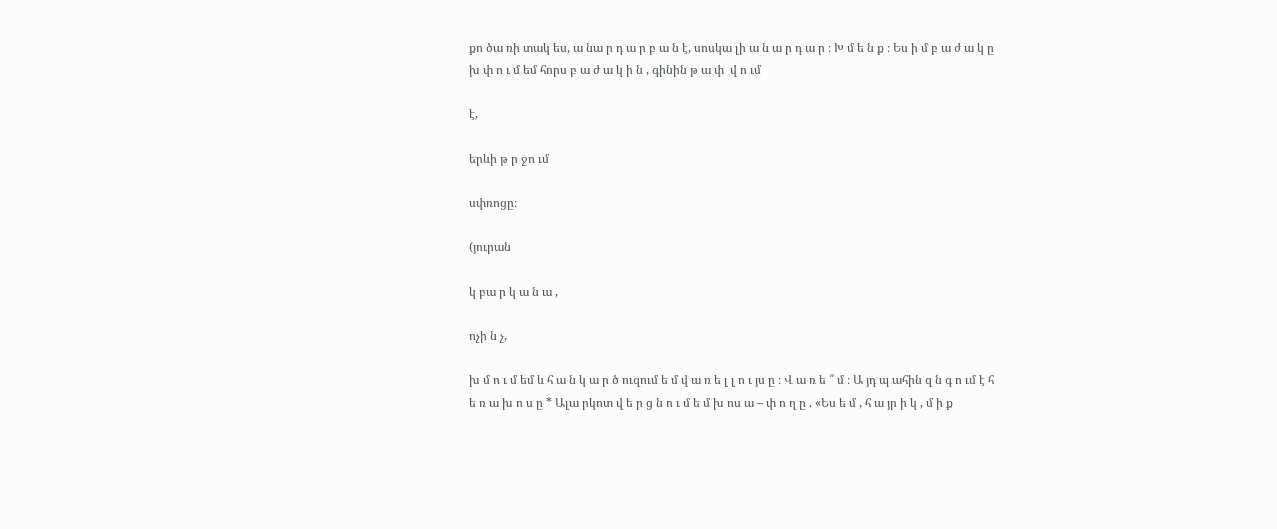քո ծա ռի տակ ես, ա նա ր դ ա ր բ ա ն է, սոսկա լի ա ն ա ր դ ա ր ։ Խ մ ե ն ք ։ Ես ի մ բ ա ժ ա կ ը խ փ ո ւ մ եմ հորս բ ա ժ ա կ ի ն , գինին թ ա փ  վ ո ւմ

է,

երևի թ ր ջո ւմ

սփռոցը։

(յուրան

կ բա ր կ ա ն ա ,

ոչի ն չ,

խ մ ո ւ մ եմ և հ ա ն կ ա ր ծ ուզում ե մ վ ա ռ ե լ լ ո ւ յս ը ։ Վ ա ռ ե ՞ մ ։ Ա յդ պ ահին զ ն գ ո ւմ է հ ե ռ ա խ ո ս ը * Ալա րկոտ վ ե ր ց ն ո ւ մ ե մ խ ոս ա – փ ո ղ ը . «Ես ե մ , հ ա յր ի կ , մ ի ք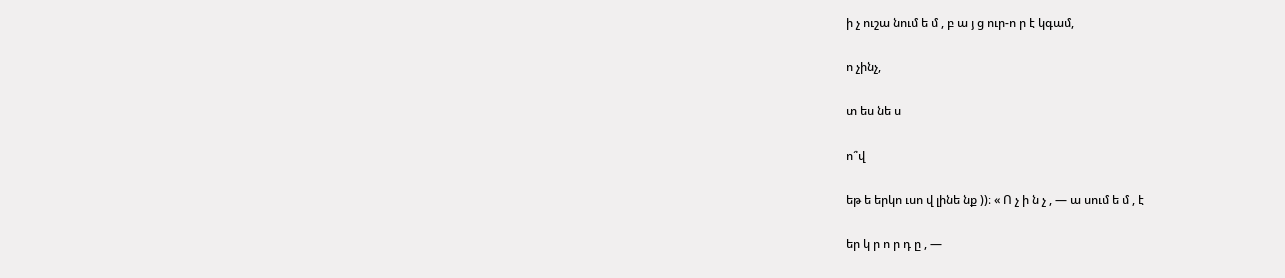ի չ ուշա նում ե մ , բ ա յ ց ուր-ո ր է կգամ,

ո չինչ,

տ ես նե ս

ո՞վ

եթ ե երկո ւսո վ լինե նք ))։ « Ո չ ի ն չ , — ա սում ե մ , է

եր կ ր ո ր դ ը , —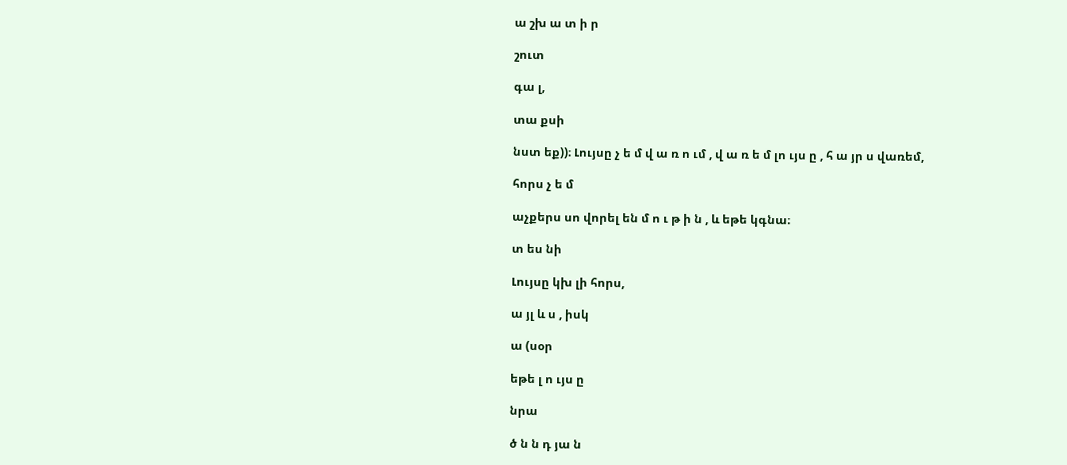ա շխ ա տ ի ր

շուտ

գա լ,

տա քսի

նստ եք))։ Լույսը չ ե մ վ ա ռ ո ւմ , վ ա ռ ե մ լո ւյս ը , հ ա յր ս վառեմ,

հորս չ ե մ

աչքերս սո վորել են մ ո ւ թ ի ն , և եթե կգնա։

տ ես նի

Լույսը կխ լի հորս,

ա յլ և ս , իսկ

ա (սօր

եթե լ ո ւյս ը

նրա

ծ ն ն դ յա ն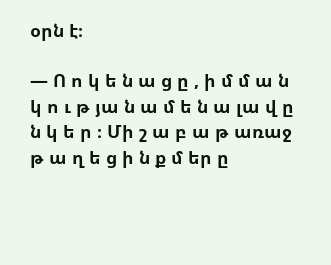օրն է։

— Ո ո կ ե ն ա ց ը , ի մ մ ա ն կ ո ւ թ յա ն ա մ ե ն ա լա վ ը ն կ ե ր ։ Մի շ ա բ ա թ առաջ թ ա ղ ե ց ի ն ք մ եր ը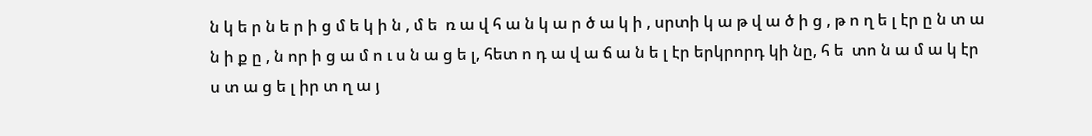ն կ ե ր ն ե ր ի ց մ ե կ ի ն , մ ե  ռ ա վ հ ա ն կ ա ր ծ ա կ ի , սրտի կ ա թ վ ա ծ ի ց , թ ո ղ ե լ էր ը ն տ ա ն ի ք ը , ն որ ի ց ա մ ո ւ ս ն ա ց ե լ, հետ ո դ ա վ ա ճ ա ն ե լ էր երկրորդ կի նը, հ ե  տո ն ա մ ա կ էր ս տ ա ց ե լ իր տ ղ ա յ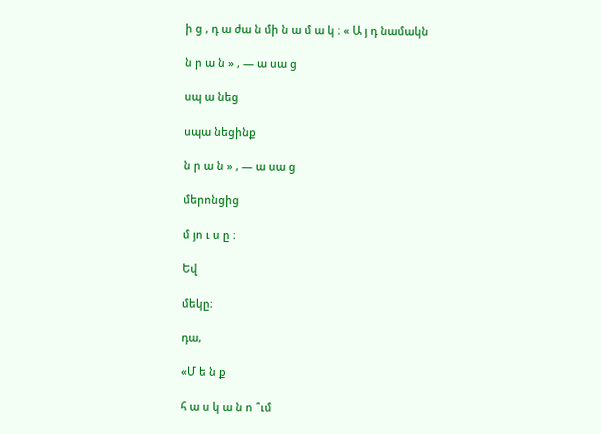ի ց , դ ա ժա ն մի ն ա մ ա կ ։ « Ա յ դ նամակն

ն ր ա ն » , — ա սա ց

սպ ա նեց

սպա նեցինք

ն ր ա ն » , — ա սա ց

մերոնցից

մ յո ւ ս ը ։

Եվ

մեկը։

դա,

«Մ ե ն ք

հ ա ս կ ա ն ո ՞ւմ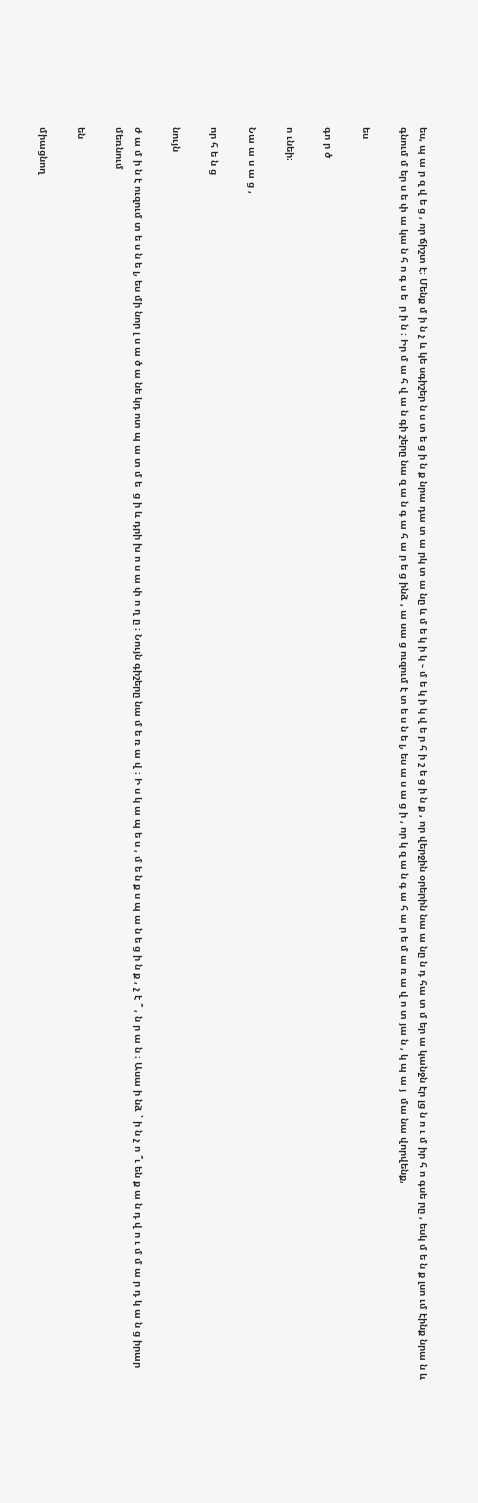ես, պ ա ր զ վ ե ց , որ ճիշտ է։ Մենք մ ի ն չ և կե սգիշեր ն ս տ ե ց ի ն ք նրա դա տ ա րկ տ ա նը և մ ե կ ի կ ֊ մ ե կ ի կ վ ե ր հ ի շ ե ց ի ն ք , որ վերջին օրերին նա ա նը ն դ հա տ մ եր ա կանջն էր լց ն ո ւ մ իր հ ո գսե րը , եսկ մ ե ն ք լսո ւմ էինք նրա ն և գնում մ եր ս ե փ ա կա ն հ ո գ ս ե  ր ի ն ։ Իր մ ա հ վ ա ն գի շերը նա զ ա ն գ ա հ ա ր ե ց ինձ , ա սա ց ուզում է տ ե ս ն ե լ, ես ա ս ա ց ի , որ կ զ ա ն գ ա հ ա ր ե մ ա ռ ա վ ո տ յա ն , կ պ ա յ  մա նա վորվենք,

ես

գո ր ծ

ո ւնեի։

Նա ա ս ա ց ,

որ հ ե ն ց

նույն

ժ ա մ ի ն է ուզում տ ե ս ն ե լ, ես մի նոր լ ս ա ծ ա նե կդ ոտ պ ա տ մ ե  ց ի և դրի խ ո ս ա փ ո ղ ը ։ Նույն գիշերը նա մ ե ռ ա վ ։ Ի ս կ ա պ ե ս , մ ե ն ք ս պ ա ն ե ց ի ն ք , չ է ՞ , ն ր ա ն ։ Ասա ի նձ ՝ ի ն չ ո ՞ւ են ք ա ն դ վ ո ւ մ մ ա ր դ կ ա ն ց իրար մեռնում

են

միացնող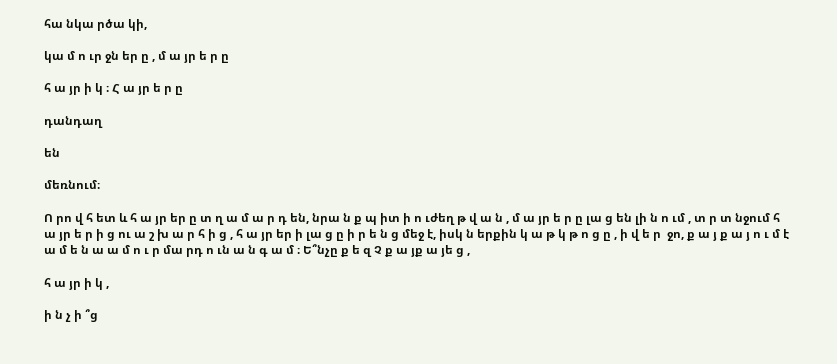հա նկա րծա կի,

կա մ ո ւր ջն եր ը , մ ա յր ե ր ը

հ ա յր ի կ ։ Հ ա յր ե ր ը

դանդաղ

են

մեռնում։

Ո րո վ հ ետ և հ ա յր եր ը տ ղ ա մ ա ր դ են, նրա ն ք պ իտ ի ո ւժեղ թ վ ա ն , մ ա յր ե ր ը լա ց են լի ն ո ւմ , տ ր տ նջում հ ա յր ե ր ի ց ու ա շ խ ա ր հ ի ց , հ ա յր եր ի լա ց ը ի ր ե ն ց մեջ է, իսկ ն երքին կ ա թ կ թ ո ց ը , ի վ ե ր  ջո, ք ա յ ք ա յ ո ւ մ է ա մ ե ն ա ա մ ո ւ ր մա րդ ո ւն ա ն գ ա մ ։ Ե՞նչը ք ե զ Չ ք ա յք ա յե ց ,

հ ա յր ի կ ,

ի ն չ ի ՞ց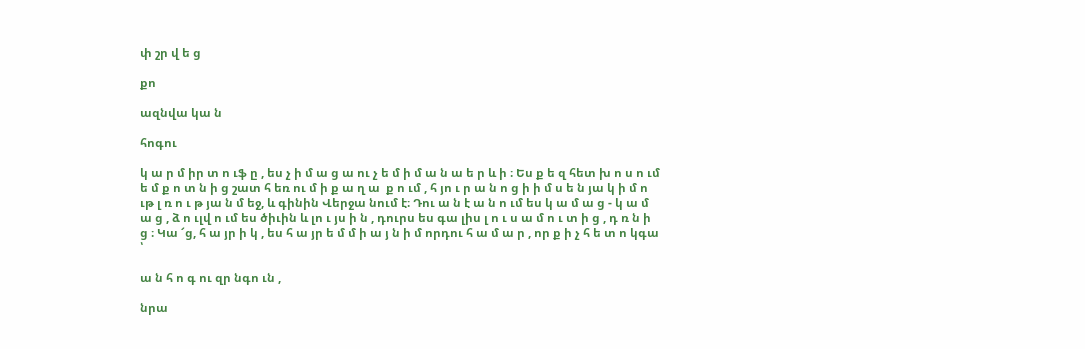փ շր վ ե ց

քո

ազնվա կա ն

հոգու

կ ա ր մ իր տ ո ւֆ ը , ես չ ի մ ա ց ա ու չ ե մ ի մ ա ն ա ե ր և ի ։ Ես ք ե զ հետ խ ո ս ո ւմ ե մ ք ո տ ն ի ց շատ հ եռ ու մ ի ք ա ղ ա  ք ո ւմ , հ յո ւ ր ա ն ո ց ի ի մ ս ե ն յա կ ի մ ո ւթ լ ռ ո ւ թ յա ն մ եջ, և գինին Վերջա նում է։ Դու ա ն է ա ն ո ւմ ես կ ա մ ա ց - կ ա մ ա ց , ձ ո ւլվ ո ւմ ես ծիւին և լո ւ յս ի ն , դուրս ես գա լիս լ ո ւ ս ա մ ո ւ տ ի ց , դ ռ ն ի ց ։ Կա ՜ց, հ ա յր ի կ , ես հ ա յր ե մ մ ի ա յ ն ի մ որդու հ ա մ ա ր , որ ք ի չ հ ե տ ո կգա ՝

ա ն հ ո գ ու զր նգո ւն ,

նրա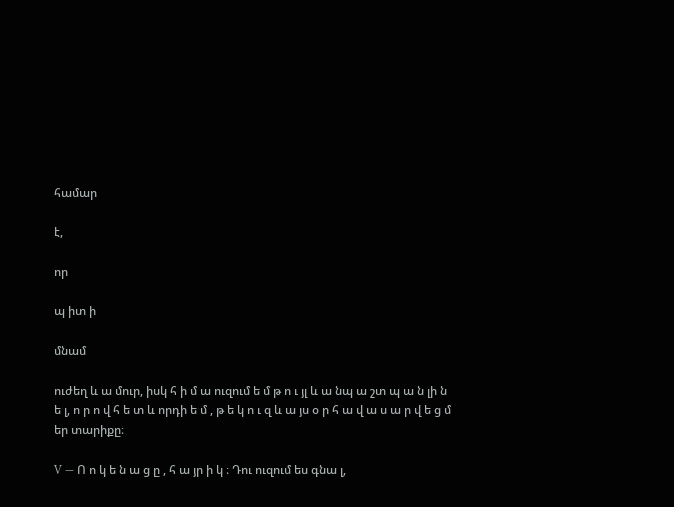համար

է,

որ

պ իտ ի

մնամ

ուժեղ և ա մուր, իսկ հ ի մ ա ուզում ե մ թ ո ւ յլ և ա նպ ա շտ պ ա ն լի ն ե լ, ո ր ո վ հ ե տ և որդի ե մ , թ ե կ ո ւ զ և ա յս օ ր հ ա վ ա ս ա ր վ ե ց մ եր տարիքը։

V — Ո ո կ ե ն ա ց ը , հ ա յր ի կ ։ Դու ուզում ես գնա լ,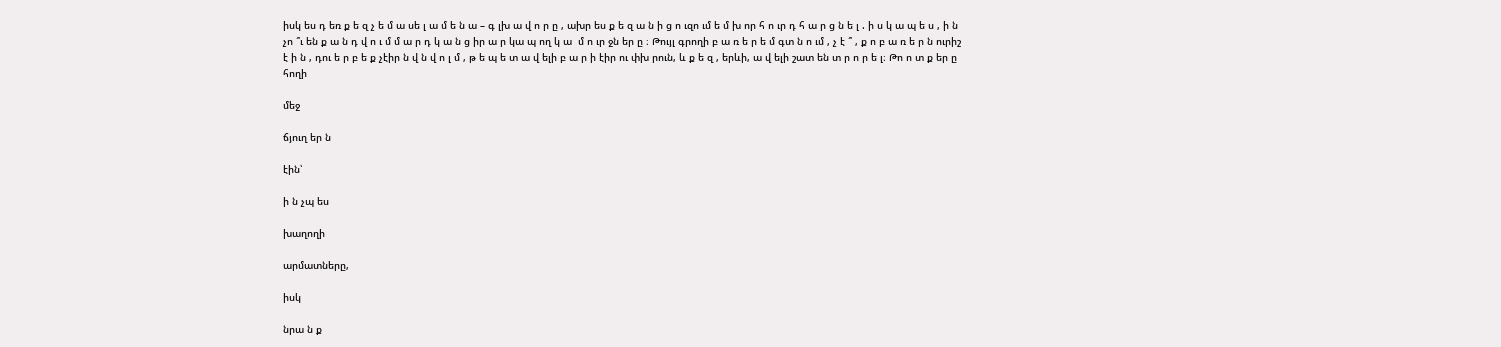իսկ ես դ եռ ք ե զ չ ե մ ա սե լ ա մ ե ն ա – գ լխ ա վ ո ր ը , ախր ես ք ե զ ա ն ի ց ո ւզո ւմ ե մ խ որ հ ո ւր դ հ ա ր ց ն ե լ . ի ս կ ա պ ե ս , ի ն չո ՞ւ են ք ա ն դ վ ո ւ մ մ ա ր դ կ ա ն ց իր ա ր կա պ ող կ ա  մ ո ւր ջն եր ը ։ Թույլ գրողի բ ա ռ ե ր ե մ գտ ն ո ւմ , չ է ՞ , ք ո բ ա ռ ե ր ն ուրիշ է ի ն , դու ե ր բ ե ք չէիր ն վ ն վ ո լ մ , թ ե պ ե տ ա վ ելի բ ա ր ի էիր ու փխ րուն, և ք ե զ , երևի, ա վ ելի շատ են տ ր ո ր ե լ։ Թո ո տ ք եր ը հողի

մեջ

ճյուղ եր ն

էին՝

ի ն չպ ես

խաղողի

արմատները,

իսկ

նրա ն ք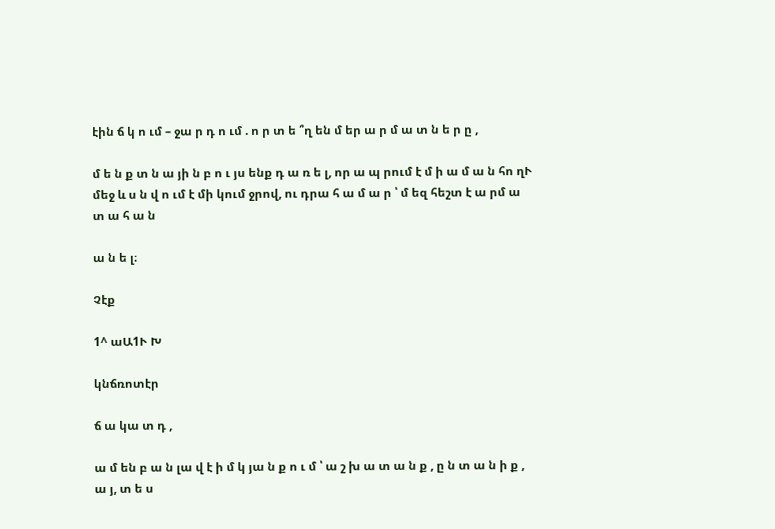էին ճ կ ո ւմ – ջա ր դ ո ւմ . ո ր տ ե ՞ղ են մ եր ա ր մ ա տ ն ե ր ը ,

մ ե ն ք տ ն ա յի ն բ ո ւ յս ենք դ ա ռ ե լ, որ ա պ րում է մ ի ա մ ա ն հո ղՒ մեջ և ս ն վ ո ւմ է մի կում ջրով, ու դրա հ ա մ ա ր ՝ մ եզ հեշտ է ա րմ ա տ ա հ ա ն

ա ն ե լ։

Չէք

1^ աԱ1Ւ Խ

կնճռոտէր

ճ ա կա տ դ ,

ա մ են բ ա ն լա վ է ի մ կ յա ն ք ո ւ մ ՝ ա շ խ ա տ ա ն ք , ը ն տ ա ն ի ք , ա յ, տ ե ս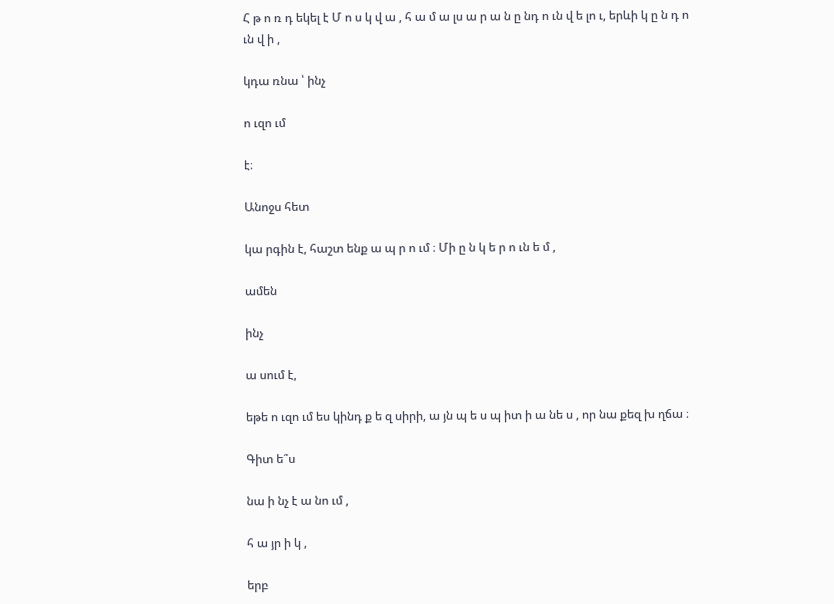Հ թ ո ռ դ եկել է Մ ո ս կ վ ա , հ ա մ ա լս ա ր ա ն ը նդ ո ւն վ ե լո ւ, երևի կ ը ն դ ո ւն վ ի ,

կդա ռնա ՝ ինչ

ո ւզո ւմ

է։

Անոջս հետ

կա րգին է, հաշտ ենք ա պ ր ո ւմ ։ Մի ը ն կ ե ր ո ւն ե մ ,

ամեն

ինչ

ա սում է,

եթե ո ւզո ւմ ես կինդ ք ե զ սիրի, ա յն պ ե ս պ իտ ի ա նե ս , որ նա քեզ խ ղճա ։

Գիտ ե՞ս

նա ի նչ է ա նո ւմ ,

հ ա յր ի կ ,

երբ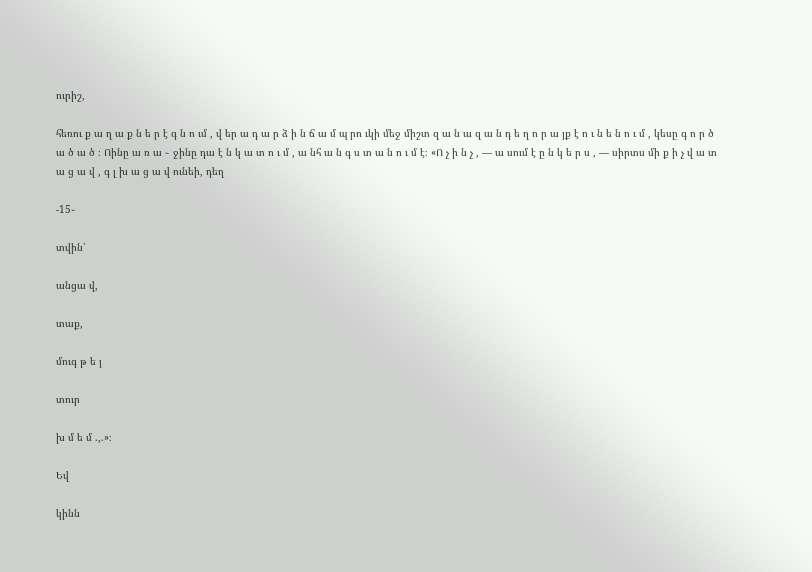ուրիշ,

հեռու ք ա ղ ա ք ն ե ր է գ ն ո ւմ , վ եր ա դ ա ր ձ ի ն ճ ա մ պ րո ւկի մեջ միշտ զ ա ն ա զ ա ն դ ե ղ ո ր ա յք է ո ւ ն ե ն ո ւ մ , կեսը գ ո ր ծ ա ծ ա ծ ։ Ոինը ա ռ ա ֊ ջինը դա է ն կ ա տ ո ւ մ , ա նհ ա ն գ ս տ ա ն ո ւ մ է։ «Ո չ ի ն չ , — ա սում է ը ն կ ե ր ս , — սիրտս մի ք ի չ վ ա տ ա ց ա վ , գ լ խ ա ց ա վ ունեի, դեղ

-15֊

տվին՝

անցա վ,

տաք,

մուգ թ ե յ

տուր

խ մ ե մ .,.»։

Եվ

կինն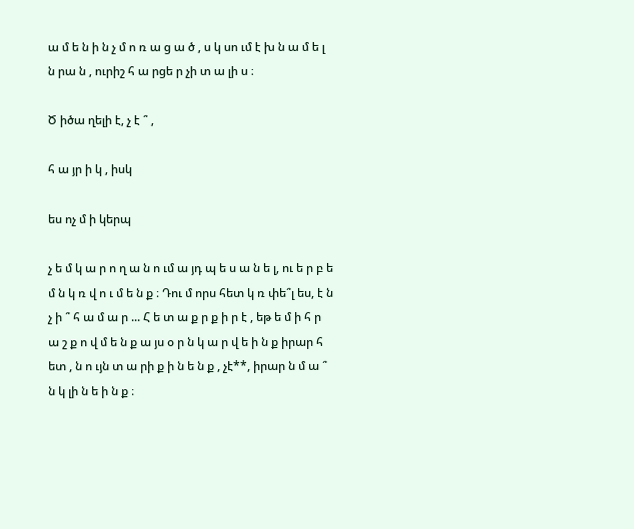ա մ ե ն ի ն չ մ ո ռ ա ց ա ծ , ս կ սո ւմ է խ ն ա մ ե լ ն րա ն , ուրիշ հ ա րցե ր չի տ ա լի ս ։

Ծ իծա ղելի է, չ է ՞ ,

հ ա յր ի կ , իսկ

ես ոչ մ ի կերպ

չ ե մ կ ա ր ո ղ ա ն ո ւմ ա յդ պ ե ս ա ն ե լ, ու ե ր բ ե մ ն կ ռ վ ո ւ մ ե ն ք ։ Դու մ որս հետ կ ռ փե՞լ ես, է ն չ ի ՞ հ ա մ ա ր ... Հ ե տ ա ք ր ք ի ր է , եթ ե մ ի հ ր ա շ ք ո վ մ ե ն ք ա յս օ ր ն կ ա ր վ ե ի ն ք իրար հ ետ , ն ո ւյն տ ա րի ք ի ն ե ն ք , չէ**, իրար ն մ ա ՞ ն կ լի ն ե ի ն ք ։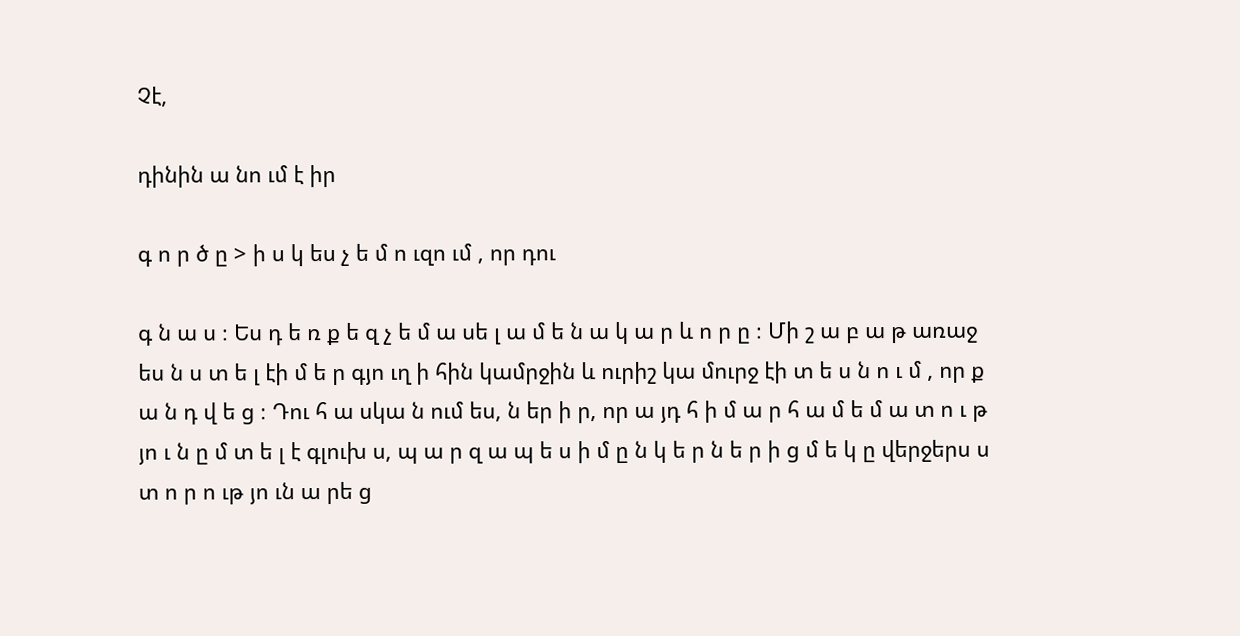Չէ,

դինին ա նո ւմ է իր

գ ո ր ծ ը > ի ս կ ես չ ե մ ո ւզո ւմ , որ դու

գ ն ա ս ։ Ես դ ե ռ ք ե զ չ ե մ ա սե լ ա մ ե ն ա կ ա ր և ո ր ը ։ Մի շ ա բ ա թ առաջ ես ն ս տ ե լ էի մ ե ր գյո ւղ ի հին կամրջին և ուրիշ կա մուրջ էի տ ե ս ն ո ւ մ , որ ք ա ն դ վ ե ց ։ Դու հ ա սկա ն ում ես, ն եր ի ր, որ ա յդ հ ի մ ա ր հ ա մ ե մ ա տ ո ւ թ յո ւ ն ը մ տ ե լ է գլուխ ս, պ ա ր զ ա պ ե ս ի մ ը ն կ ե ր ն ե ր ի ց մ ե կ ը վերջերս ս տ ո ր ո ւթ յո ւն ա րե ց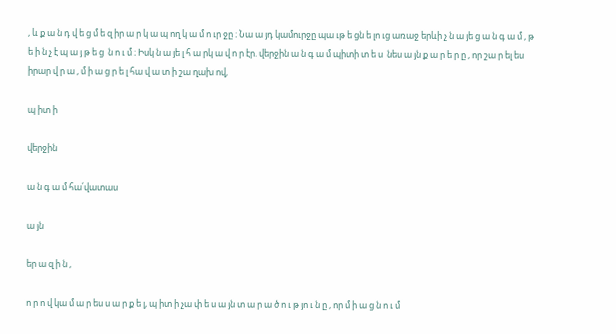, և ք ա ն դ վ ե ց մ ե զ իր ա ր կ ա պ ող կ ա մ ո ւր ջը ։ Նա ա յդ կամուրջը պա ւթ ե ցն ե լո ւց առաջ երևի չ ն ա յե ց ա ն գ ա մ , թ ե ի ն չ է պ ա յ թ ե ց  ն ո ւ մ ։ Իսկ ն ա յե լ հ ա րկ ա վ ո ր էր. վերջին ա ն գ ա մ պիտի տ ե ս  նես ա յն ք ա ր ե ր ը , որ շա ր ել ես իրար վ ր ա , մ ի ա ց ր ե լ հա վ ա տ ի շա ղախ ով,

պ իտ ի

վերջին

ա ն գ ա մ հա՛վատաս

ա յն

եր ա զ ի ն ,

ո ր ո վ կա մ ա ր ես ս ա ր ք ե լ, պ իտ ի չա փ ե ս ա յն տ ա ր ա ծ ո ւ թ յո ւ ն ը , որ մ ի ա ց ն ո ւ մ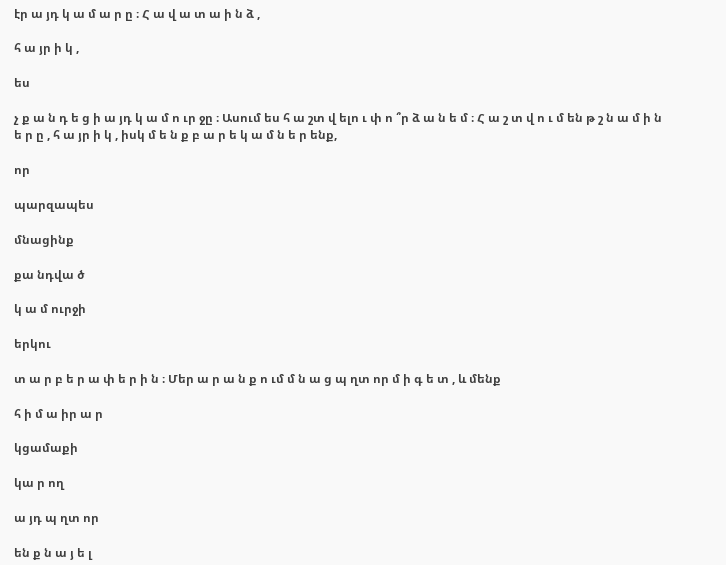էր ա յդ կ ա մ ա ր ը ։ Հ ա վ ա տ ա ի ն ձ ,

հ ա յր ի կ ,

ես

չ ք ա ն դ ե ց ի ա յդ կ ա մ ո ւր ջը ։ Ասում ես հ ա շտ վ ելո ւ փ ո ՞ր ձ ա ն ե մ ։ Հ ա շ տ վ ո ւ մ են թ շ ն ա մ ի ն ե ր ը , հ ա յր ի կ , իսկ մ ե ն ք բ ա ր ե կ ա մ ն ե ր ենք,

որ

պարզապես

մնացինք

քա նդվա ծ

կ ա մ ուրջի

երկու

տ ա ր բ ե ր ա փ ե ր ի ն ։ Մեր ա ր ա ն ք ո ւմ մ ն ա ց պ ղտ որ մ ի գ ե տ , և մենք

հ ի մ ա իր ա ր

կցամաքի

կա ր ող

ա յդ պ ղտ որ

են ք ն ա յ ե լ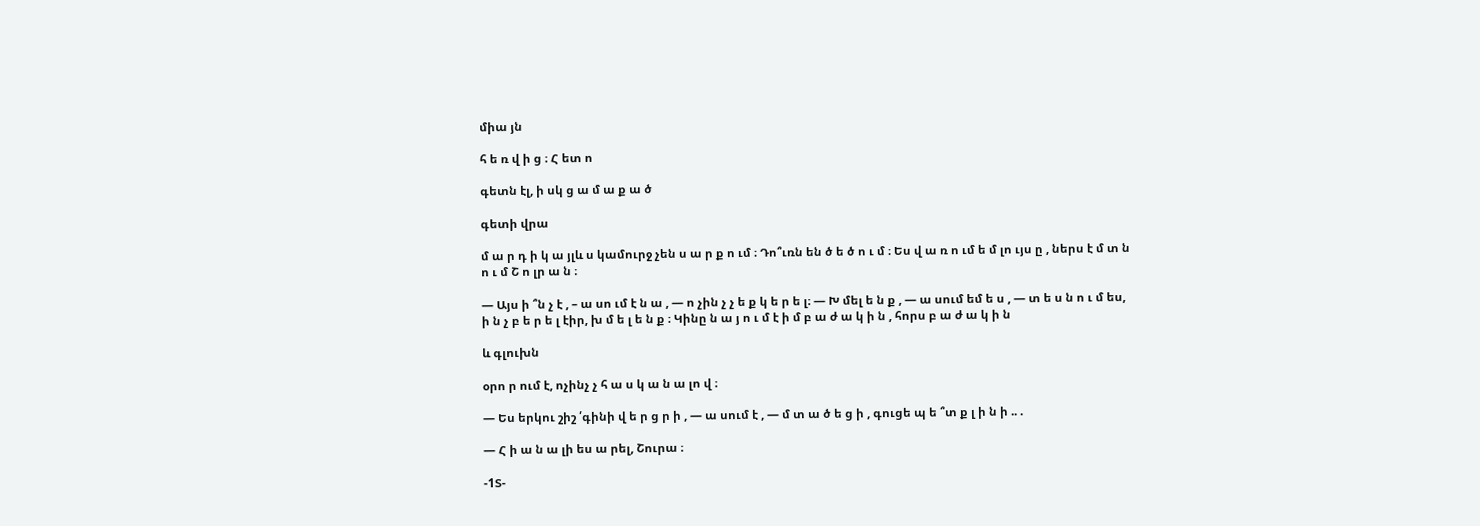միա յն

հ ե ռ վ ի ց ։ Հ ետ ո

գետն էլ, ի սկ ց ա մ ա ք ա ծ

գետի վրա

մ ա ր դ ի կ ա յլև ս կամուրջ չեն ս ա ր ք ո ւմ ։ Դո՞ւռն են ծ ե ծ ո ւ մ ։ Ես վ ա ռ ո ւմ ե մ լո ւյս ը , ներս է մ տ ն ո ւ մ Շ ո լր ա ն ։

— Այս ի ՞ն չ է , – ա սո ւմ է ն ա , — ո չին չ չ ե ք կ ե ր ե լ։ — Խ մել ե ն ք , — ա սում եմ ե ս , — տ ե ս ն ո ւ մ ես, ի ն չ բ ե ր ե լ էիր, խ մ ե լ ե ն ք ։ Կինը ն ա յ ո ւ մ է ի մ բ ա ժ ա կ ի ն , հորս բ ա ժ ա կ ի ն

և գլուխն

օրո ր ում է, ոչինչ չ հ ա ս կ ա ն ա լո վ ։

— Ես երկու շիշ ՛գինի վ ե ր ց ր ի , — ա սում է , — մ տ ա ծ ե ց ի , գուցե պ ե ՞տ ք լ ի ն ի .. .

— Հ ի ա ն ա լի ես ա րել, Շուրա ։

-1Տ-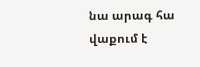նա արագ հա վաքում է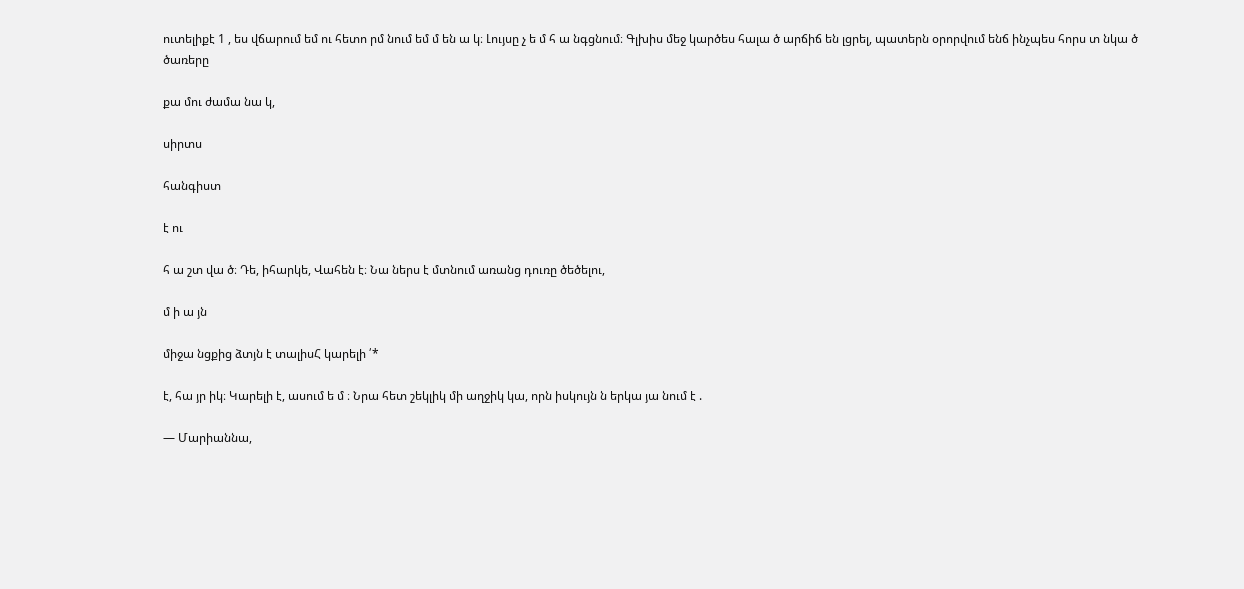ուտելիքէ 1 , ես վճարում եմ ու հետո րմ նում եմ մ են ա կ։ Լույսը չ ե մ հ ա նգցնում։ Գլխիս մեջ կարծես հալա ծ արճիճ են լցրել, պատերն օրորվում ենճ ինչպես հորս տ նկա ծ ծառերը

քա մու ժամա նա կ,

սիրտս

հանգիստ

է ու

հ ա շտ վա ծ։ Դե, իհարկե, Վահեն է։ Նա ներս է մտնում առանց դուռը ծեծելու,

մ ի ա յն

միջա նցքից ձտյն է տալիսՀ կարելի ՛*

է, հա յր իկ։ Կարելի է, ասում ե մ ։ Նրա հետ շեկլիկ մի աղջիկ կա, որն իսկույն ն երկա յա նում է .

— Մարիաննա,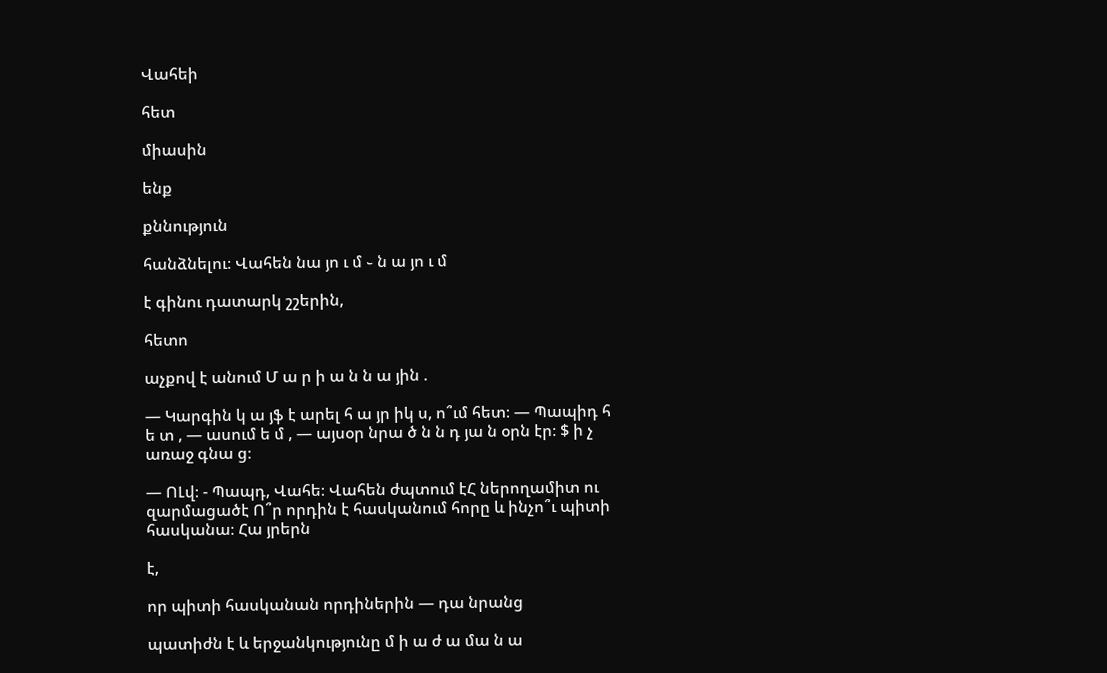Վահեի

հետ

միասին

ենք

քննություն

հանձնելու։ Վահեն նա յո ւ մ ֊ ն ա յո ւ մ

է գինու դատարկ շշերին,

հետո

աչքով է անում Մ ա ր ի ա ն ն ա յին .

— Կարգին կ ա յֆ է արել հ ա յր իկ ս, ո՞ւմ հետ։ — Պապիդ հ ե տ , — ասում ե մ , — այսօր նրա ծ ն ն դ յա ն օրն էր։ $ ի չ առաջ գնա ց։

— ՈԼվ։ - Պապդ, Վահե։ Վահեն ժպտում էՀ ներողամիտ ու զարմացածէ Ո՞ր որդին է հասկանում հորը և ինչո՞ւ պիտի հասկանա։ Հա յրերն

է,

որ պիտի հասկանան որդիներին — դա նրանց

պատիժն է և երջանկությունը մ ի ա ժ ա մա ն ա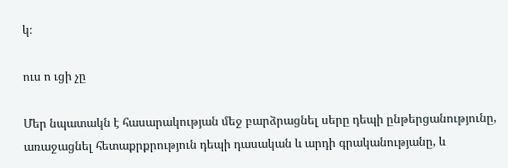կ։

ուս ո ւցի չը

Մեր նպատակն է հասարակության մեջ բարձրացնել սերը դեպի ընթերցանությունը, առաջացնել հետաքրքրություն դեպի դասական և արդի գրականությանը, և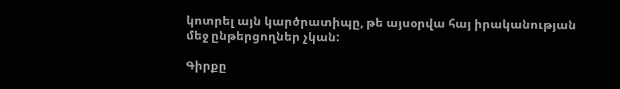կոտրել այն կարծրատիպը, թե այսօրվա հայ իրականության մեջ ընթերցողներ չկան:

Գիրքը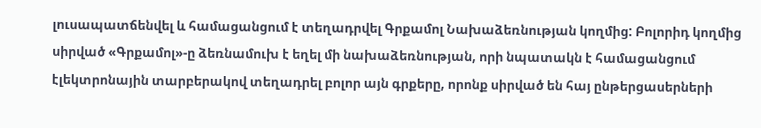լուսապատճենվել և համացանցում է տեղադրվել Գրքամոլ Նախաձեռնության կողմից: Բոլորիդ կողմից սիրված «Գրքամոլ»-ը ձեռնամուխ է եղել մի նախաձեռնության, որի նպատակն է համացանցում էլեկտրոնային տարբերակով տեղադրել բոլոր այն գրքերը, որոնք սիրված են հայ ընթերցասերների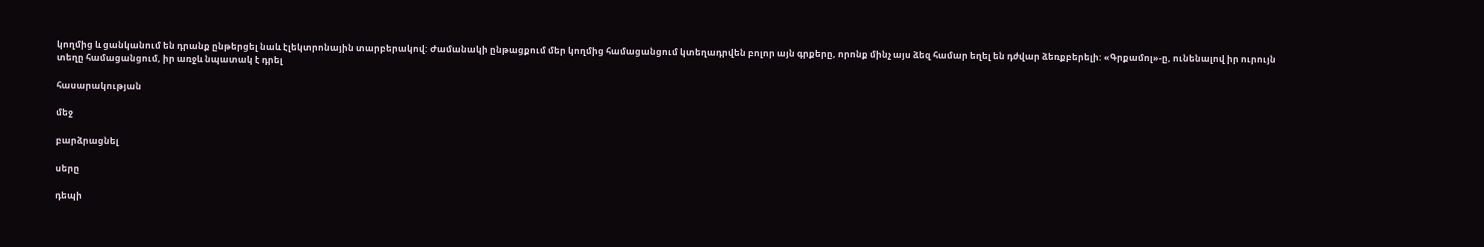կողմից և ցանկանում են դրանք ընթերցել նաև էլեկտրոնային տարբերակով: Ժամանակի ընթացքում մեր կողմից համացանցում կտեղադրվեն բոլոր այն գրքերը, որոնք մինչ այս ձեզ համար եղել են դժվար ձեռքբերելի: «Գրքամոլ»-ը, ունենալով իր ուրույն տեղը համացանցում, իր առջև նպատակ է դրել

հասարակության

մեջ

բարձրացնել

սերը

դեպի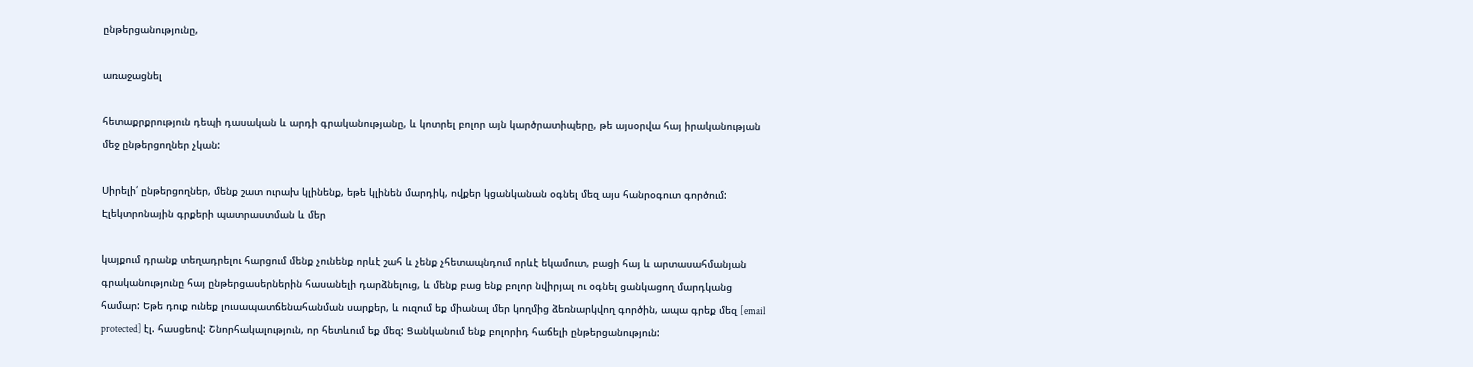ընթերցանությունը,

առաջացնել

հետաքրքրություն դեպի դասական և արդի գրականությանը, և կոտրել բոլոր այն կարծրատիպերը, թե այսօրվա հայ իրականության մեջ ընթերցողներ չկան:

Սիրելի՛ ընթերցողներ, մենք շատ ուրախ կլինենք, եթե կլինեն մարդիկ, ովքեր կցանկանան օգնել մեզ այս հանրօգուտ գործում: Էլեկտրոնային գրքերի պատրաստման և մեր

կայքում դրանք տեղադրելու հարցում մենք չունենք որևէ շահ և չենք չհետապնդում որևէ եկամուտ, բացի հայ և արտասահմանյան գրականությունը հայ ընթերցասերներին հասանելի դարձնելուց, և մենք բաց ենք բոլոր նվիրյալ ու օգնել ցանկացող մարդկանց համար: Եթե դուք ունեք լուսապատճենահանման սարքեր, և ուզում եք միանալ մեր կողմից ձեռնարկվող գործին, ապա գրեք մեզ [email protected] էլ. հասցեով: Շնորհակալություն, որ հետևում եք մեզ: Ցանկանում ենք բոլորիդ հաճելի ընթերցանություն: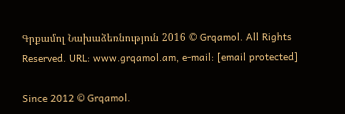Գրքամոլ Նախաձեռնություն 2016 © Grqamol. All Rights Reserved. URL: www.grqamol.am, e-mail: [email protected]

Since 2012 © Grqamol.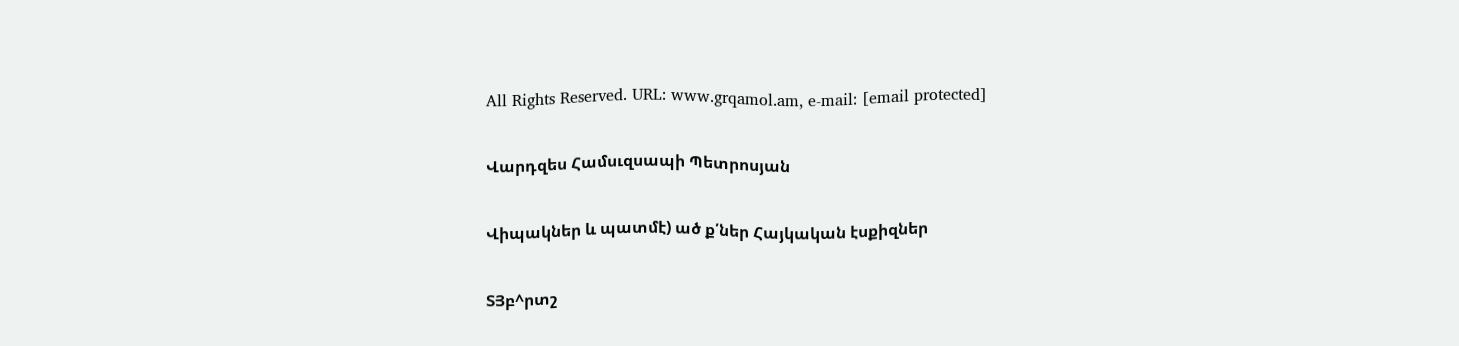All Rights Reserved. URL: www.grqamol.am, e-mail: [email protected]

Վարդզես Համսւզսապի Պետրոսյան

Վիպակներ և պատմէ) ած ք՛ներ Հայկական էսքիզներ

ՏՅբ^րտշ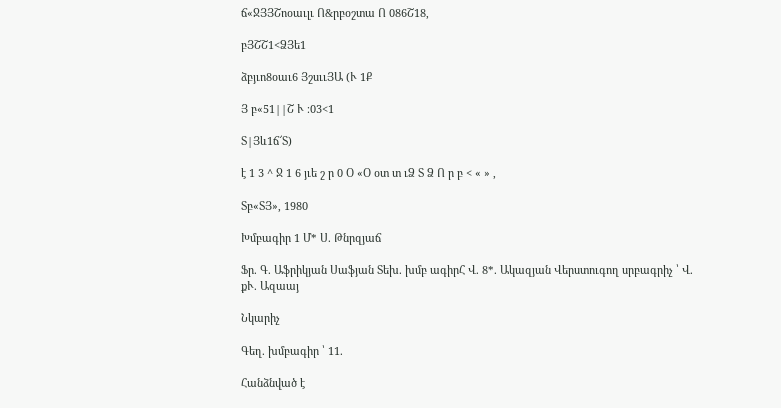ճ«ՋՅՅՇոօաւլւ Ո&րբօշտա Ո 086Շ18,

բՅՇՇ1<ՁՅե1

ձբյւո8օաւ6 ՅշսււՅԱ (Ւ 1Ք

Յ բ«51||Շ Ւ ։03<1

Տ|Յև1ճ՜Տ)

է 1 3 ^ Ջ 1 6 յւե շ ր 0 Օ «Օ օտ տ ւՁ Տ Ձ Ո ր բ < « » ,

Տբ«ՏՅ», 1980

Խմբագիր 1 Մ* Ս. Թնրզյաճ

Ֆր. Գ. Աֆրիկյան Սաֆյան Տեխ. խմբ ագիրՀ Վ. 8*. Ակազյան Վերստուգող սրբագրիչ ՝ Վ. քՒ. Ազաայ

Նկարիչ

Գեղ. խմբագիր ՝ 11.

Հանձնված է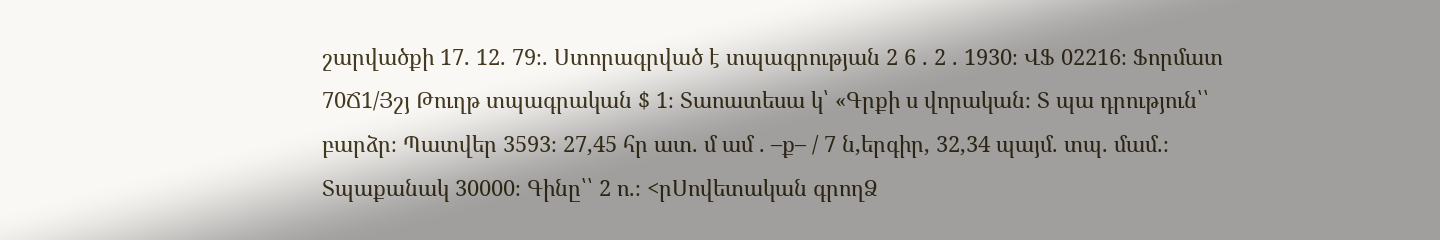շարվածքի 17. 12. 79։. Ստորագրված է տպագրության 2 6 . 2 . 1930։ ՎՖ 02216։ Ֆորմատ 70Ճ1/Յշյ Թուղթ տպագրական $ 1։ Տաոատեսա կ՝ «Գրքի ս վորական։ Տ պա դրություն՝՝ բարձր։ Պատվեր 3593։ 27,45 հր ատ. մ ամ . –ք– / 7 ն,երգիր, 32,34 պայմ. տպ. մամ.։ Տպաքանակ 30000։ Գինը՝՝ 2 ո.։ <րՍովետական գրողՁ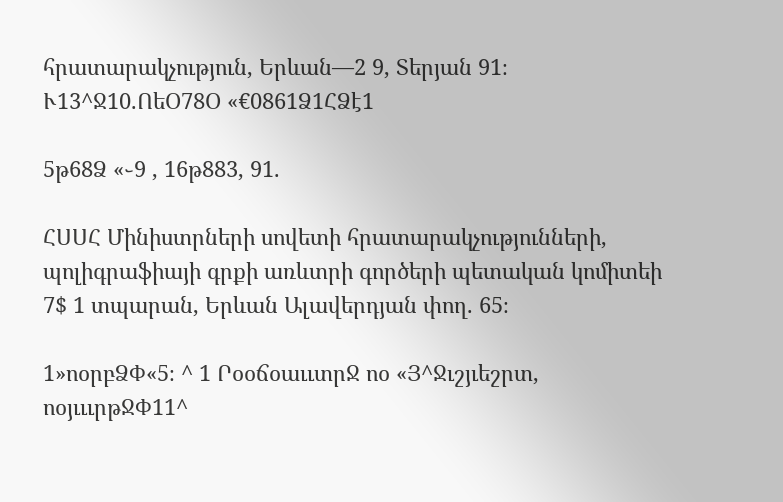հրատարակչություն, Երևան—2 9, Տերյան 91։ Ւ13^Ջ10.ՈեՕ78Օ «€0861Ձ1ՀՁէ1

5թ68Ձ «֊9 , 16թ883, 91.

ՀՍՍՀ Մինիստրների սովետի հրատարակչությունների, պոլիգրաֆիայի գրքի առևտրի գործերի պետական կոմիտեի 7$ 1 տպարան, Երևան Ալավերդյան փող. 65։

1»ոօրբՁՓ«5։ ^ 1 ՐօօճօաււտրՋ ոօ «Յ^Ջւշյւեշրտ, ոօյւււրթՋՓ11^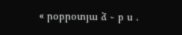« րօբրօտյա ձ ֊ բ ս .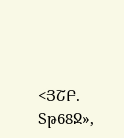<ՅՇԲ. Տթ68Ջ»,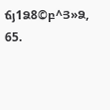ճյ1Ձ8©բ^Յ»Ձ, 65.